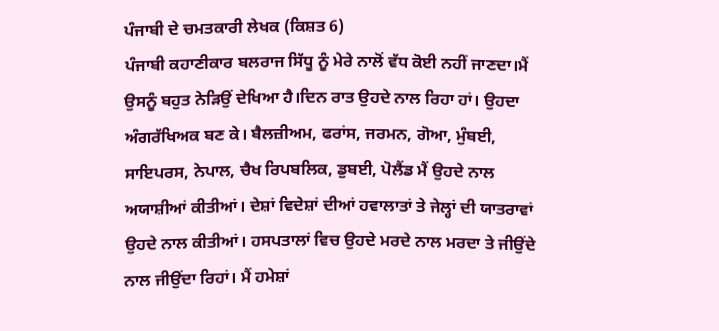ਪੰਜਾਬੀ ਦੇ ਚਮਤਕਾਰੀ ਲੇਖਕ (ਕਿਸ਼ਤ 6)
ਪੰਜਾਬੀ ਕਹਾਣੀਕਾਰ ਬਲਰਾਜ ਸਿੱਧੂ ਨੂੰ ਮੇਰੇ ਨਾਲੋਂ ਵੱਧ ਕੋਈ ਨਹੀਂ ਜਾਣਦਾ।ਮੈਂ ਉਸਨੂੰ ਬਹੁਤ ਨੇੜਿਉਂ ਦੇਖਿਆ ਹੈ।ਦਿਨ ਰਾਤ ਉਹਦੇ ਨਾਲ ਰਿਹਾ ਹਾਂ। ਉਹਦਾ ਅੰਗਰੱਖਿਅਕ ਬਣ ਕੇ। ਬੈਲਜ਼ੀਅਮ, ਫਰਾਂਸ, ਜਰਮਨ, ਗੋਆ, ਮੁੰਬਈ, ਸਾਇਪਰਸ, ਨੇਪਾਲ, ਚੈਖ ਰਿਪਬਲਿਕ, ਡੁਬਈ, ਪੋਲੈਂਡ ਮੈਂ ਉਹਦੇ ਨਾਲ ਅਯਾਸ਼ੀਆਂ ਕੀਤੀਆਂ। ਦੇਸ਼ਾਂ ਵਿਦੇਸ਼ਾਂ ਦੀਆਂ ਹਵਾਲਾਤਾਂ ਤੇ ਜੇਲ੍ਹਾਂ ਦੀ ਯਾਤਰਾਵਾਂ ਉਹਦੇ ਨਾਲ ਕੀਤੀਆਂ। ਹਸਪਤਾਲਾਂ ਵਿਚ ਉਹਦੇ ਮਰਦੇ ਨਾਲ ਮਰਦਾ ਤੇ ਜੀਉਂਦੇ ਨਾਲ ਜੀਉਂਦਾ ਰਿਹਾਂ। ਮੈਂ ਹਮੇਸ਼ਾਂ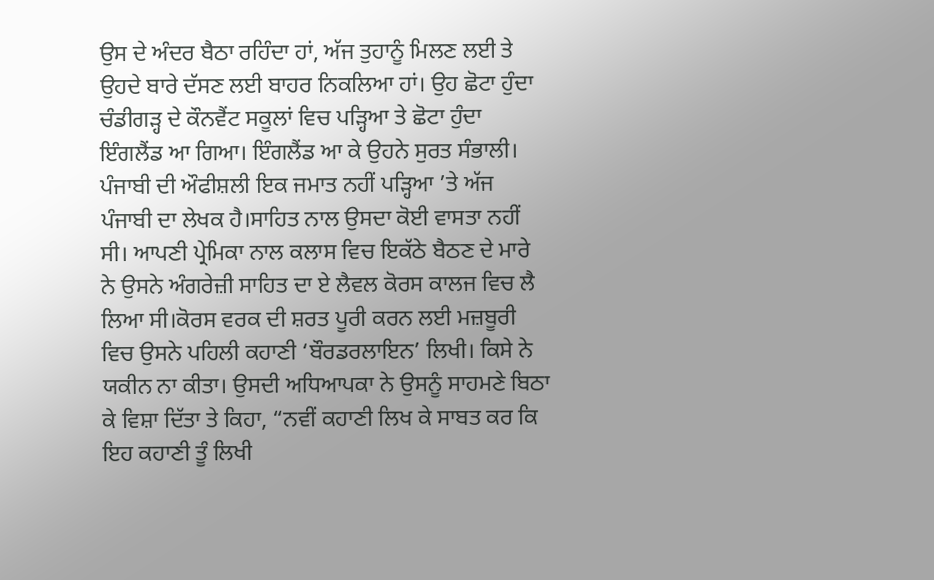ਉਸ ਦੇ ਅੰਦਰ ਬੈਠਾ ਰਹਿੰਦਾ ਹਾਂ, ਅੱਜ ਤੁਹਾਨੂੰ ਮਿਲਣ ਲਈ ਤੇ ਉਹਦੇ ਬਾਰੇ ਦੱਸਣ ਲਈ ਬਾਹਰ ਨਿਕਲਿਆ ਹਾਂ। ਉਹ ਛੋਟਾ ਹੁੰਦਾ ਚੰਡੀਗੜ੍ਹ ਦੇ ਕੌਨਵੈਂਟ ਸਕੂਲਾਂ ਵਿਚ ਪੜ੍ਹਿਆ ਤੇ ਛੋਟਾ ਹੁੰਦਾ ਇੰਗਲੈਂਡ ਆ ਗਿਆ। ਇੰਗਲੈਂਡ ਆ ਕੇ ਉਹਨੇ ਸੁਰਤ ਸੰਭਾਲੀ। ਪੰਜਾਬੀ ਦੀ ਔਫੀਸ਼ਲੀ ਇਕ ਜਮਾਤ ਨਹੀਂ ਪੜ੍ਹਿਆ ’ਤੇ ਅੱਜ ਪੰਜਾਬੀ ਦਾ ਲੇਖਕ ਹੈ।ਸਾਹਿਤ ਨਾਲ ਉਸਦਾ ਕੋਈ ਵਾਸਤਾ ਨਹੀਂ ਸੀ। ਆਪਣੀ ਪ੍ਰੇਮਿਕਾ ਨਾਲ ਕਲਾਸ ਵਿਚ ਇਕੱਠੇ ਬੈਠਣ ਦੇ ਮਾਰੇ ਨੇ ਉਸਨੇ ਅੰਗਰੇਜ਼ੀ ਸਾਹਿਤ ਦਾ ਏ ਲੈਵਲ ਕੋਰਸ ਕਾਲਜ ਵਿਚ ਲੈ ਲਿਆ ਸੀ।ਕੋਰਸ ਵਰਕ ਦੀ ਸ਼ਰਤ ਪੂਰੀ ਕਰਨ ਲਈ ਮਜ਼ਬੂਰੀ ਵਿਚ ਉਸਨੇ ਪਹਿਲੀ ਕਹਾਣੀ ‘ਬੌਰਡਰਲਾਇਨ’ ਲਿਖੀ। ਕਿਸੇ ਨੇ ਯਕੀਨ ਨਾ ਕੀਤਾ। ਉਸਦੀ ਅਧਿਆਪਕਾ ਨੇ ਉਸਨੂੰ ਸਾਹਮਣੇ ਬਿਠਾ ਕੇ ਵਿਸ਼ਾ ਦਿੱਤਾ ਤੇ ਕਿਹਾ, “ਨਵੀਂ ਕਹਾਣੀ ਲਿਖ ਕੇ ਸਾਬਤ ਕਰ ਕਿ ਇਹ ਕਹਾਣੀ ਤੂੰ ਲਿਖੀ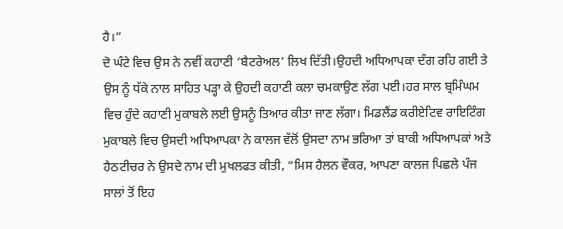ਹੈ।”
ਦੋ ਘੰਟੇ ਵਿਚ ਉਸ ਨੇ ਨਵੀਂ ਕਹਾਣੀ ‘ਬੈਟਰੇਅਲ’ ਲਿਖ ਦਿੱਤੀ।ਉਹਦੀ ਅਧਿਆਪਕਾ ਦੰਗ ਰਹਿ ਗਈ ਤੇ ਉਸ ਨੂੰ ਧੱਕੇ ਨਾਲ ਸਾਹਿਤ ਪੜ੍ਹਾ ਕੇ ਉਹਦੀ ਕਹਾਣੀ ਕਲਾ ਚਮਕਾਉਣ ਲੱਗ ਪਈ।ਹਰ ਸਾਲ ਬ੍ਰਮਿੰਘਮ ਵਿਚ ਹੁੰਦੇ ਕਹਾਣੀ ਮੁਕਾਬਲੇ ਲਈ ਉਸਨੂੰ ਤਿਆਰ ਕੀਤਾ ਜਾਣ ਲੱਗਾ। ਮਿਡਲੈਂਡ ਕਰੀਏਟਿਵ ਰਾਇਟਿੰਗ ਮੁਕਾਬਲੇ ਵਿਚ ਉਸਦੀ ਅਧਿਆਪਕਾ ਨੇ ਕਾਲਜ ਵੱਲੋਂ ਉਸਦਾ ਨਾਮ ਭਰਿਆ ਤਾਂ ਬਾਕੀ ਅਧਿਆਪਕਾਂ ਅਤੇ ਹੈਠਟੀਚਰ ਨੇ ਉਸਦੇ ਨਾਮ ਦੀ ਮੁਖਲਫਤ ਕੀਤੀ, “ਮਿਸ ਹੈਲਨ ਵੌਕਰ, ਆਪਣਾ ਕਾਲਜ ਪਿਛਲੇ ਪੰਜ ਸਾਲਾਂ ਤੋਂ ਇਹ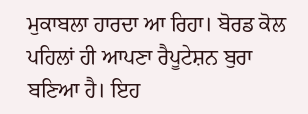ਮੁਕਾਬਲਾ ਹਾਰਦਾ ਆ ਰਿਹਾ। ਬੋਰਡ ਕੋਲ ਪਹਿਲਾਂ ਹੀ ਆਪਣਾ ਰੈਪੂਟੇਸ਼ਨ ਬੁਰਾ ਬਣਿਆ ਹੈ। ਇਹ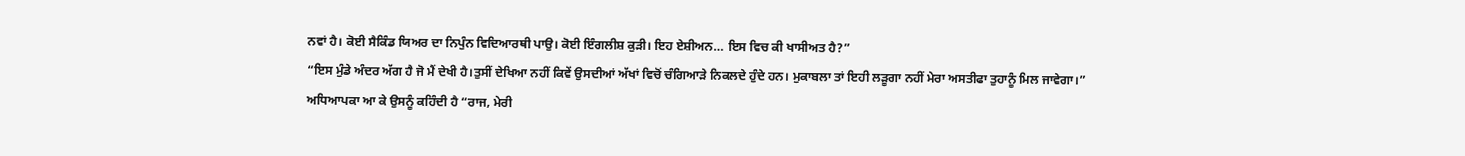ਨਵਾਂ ਹੈ। ਕੋਈ ਸੈਕਿੰਡ ਯਿਅਰ ਦਾ ਨਿਪੁੰਨ ਵਿਦਿਆਰਥੀ ਪਾਉ। ਕੋਈ ਇੰਗਲੀਸ਼ ਕੁੜੀ। ਇਹ ਏਸ਼ੀਅਨ… ਇਸ ਵਿਚ ਕੀ ਖਾਸੀਅਤ ਹੈ?”
“ਇਸ ਮੁੰਡੇ ਅੰਦਰ ਅੱਗ ਹੈ ਜੋ ਮੈਂ ਦੇਖੀ ਹੈ।ਤੁਸੀਂ ਦੇਖਿਆ ਨਹੀਂ ਕਿਵੇਂ ਉਸਦੀਆਂ ਅੱਖਾਂ ਵਿਚੋਂ ਚੰਗਿਆੜੇ ਨਿਕਲਦੇ ਹੁੰਦੇ ਹਨ। ਮੁਕਾਬਲਾ ਤਾਂ ਇਹੀ ਲੜੂਗਾ ਨਹੀਂ ਮੇਰਾ ਅਸਤੀਫਾ ਤੁਹਾਨੂੰ ਮਿਲ ਜਾਵੇਗਾ।”
ਅਧਿਆਪਕਾ ਆ ਕੇ ਉਸਨੂੰ ਕਹਿੰਦੀ ਹੈ “ਰਾਜ, ਮੇਰੀ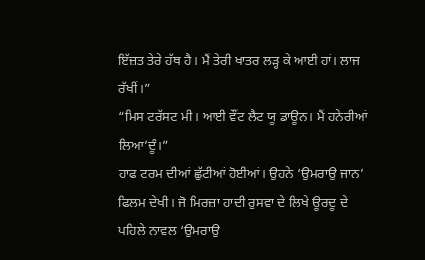ਇੱਜ਼ਤ ਤੇਰੇ ਹੱਥ ਹੈ। ਮੈਂ ਤੇਰੀ ਖਾਤਰ ਲੜ੍ਹ ਕੇ ਆਈ ਹਾਂ। ਲਾਜ ਰੱਖੀਂ।”
“ਮਿਸ ਟਰੱਸਟ ਮੀ। ਆਈ ਵੌਂਟ ਲੈਟ ਯੂ ਡਾਊਨ। ਮੈਂ ਹਨੇਰੀਆਂ ਲਿਆ’ਦੂੰ।”
ਹਾਫ ਟਰਮ ਦੀਆਂ ਛੁੱਟੀਆਂ ਹੋਈਆਂ। ਉਹਨੇ ‘ਉਮਰਾਉ ਜਾਨ’ ਫਿਲਮ ਦੇਖੀ। ਜੋ ਮਿਰਜ਼ਾ ਹਾਦੀ ਰੁਸਵਾ ਦੇ ਲਿਖੇ ਊਰਦੂ ਦੇ ਪਹਿਲੇ ਨਾਵਲ ‘ਉਮਰਾਉ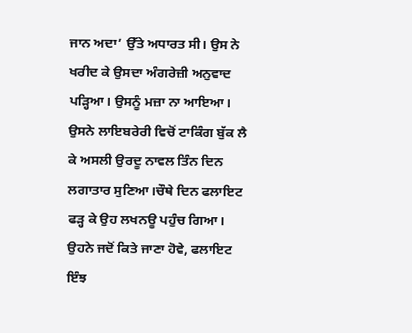ਜਾਨ ਅਦਾ’ ਉੱਤੇ ਅਧਾਰਤ ਸੀ। ਉਸ ਨੇ ਖਰੀਦ ਕੇ ਉਸਦਾ ਅੰਗਰੇਜ਼ੀ ਅਨੁਵਾਦ ਪੜ੍ਹਿਆ। ਉਸਨੂੰ ਮਜ਼ਾ ਨਾ ਆਇਆ। ਉਸਨੇ ਲਾਇਬਰੇਰੀ ਵਿਚੋਂ ਟਾਕਿੰਗ ਬੁੱਕ ਲੈ ਕੇ ਅਸਲੀ ਉਰਦੂ ਨਾਵਲ ਤਿੰਨ ਦਿਨ ਲਗਾਤਾਰ ਸੁਣਿਆ।ਚੌਥੇ ਦਿਨ ਫਲਾਇਟ ਫੜ੍ਹ ਕੇ ਉਹ ਲਖਨਊ ਪਹੁੰਚ ਗਿਆ। ਉਹਨੇ ਜਦੋਂ ਕਿਤੇ ਜਾਣਾ ਹੋਵੇ, ਫਲਾਇਟ ਇੰਝ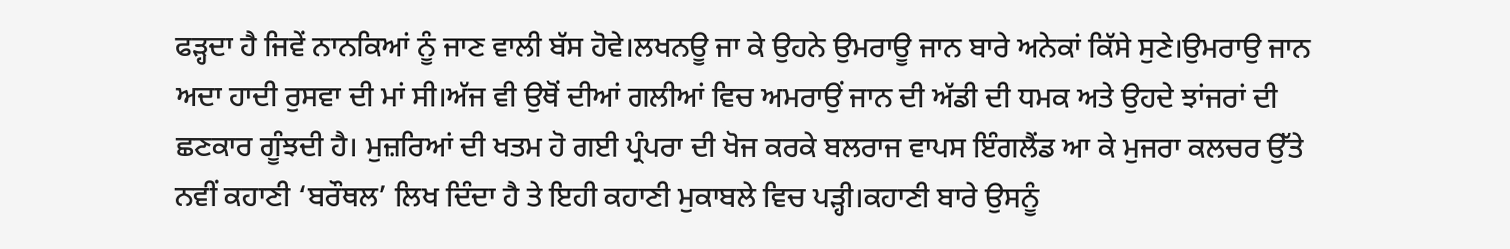ਫੜ੍ਹਦਾ ਹੈ ਜਿਵੇਂ ਨਾਨਕਿਆਂ ਨੂੰ ਜਾਣ ਵਾਲੀ ਬੱਸ ਹੋਵੇ।ਲਖਨਊ ਜਾ ਕੇ ਉਹਨੇ ਉਮਰਾਊ ਜਾਨ ਬਾਰੇ ਅਨੇਕਾਂ ਕਿੱਸੇ ਸੁਣੇ।ਉਮਰਾਉ ਜਾਨ ਅਦਾ ਹਾਦੀ ਰੁਸਵਾ ਦੀ ਮਾਂ ਸੀ।ਅੱਜ ਵੀ ਉਥੋਂ ਦੀਆਂ ਗਲੀਆਂ ਵਿਚ ਅਮਰਾਉਂ ਜਾਨ ਦੀ ਅੱਡੀ ਦੀ ਧਮਕ ਅਤੇ ਉਹਦੇ ਝਾਂਜਰਾਂ ਦੀ ਛਣਕਾਰ ਗੂੰਝਦੀ ਹੈ। ਮੁਜ਼ਰਿਆਂ ਦੀ ਖਤਮ ਹੋ ਗਈ ਪ੍ਰੰਪਰਾ ਦੀ ਖੋਜ ਕਰਕੇ ਬਲਰਾਜ ਵਾਪਸ ਇੰਗਲੈਂਡ ਆ ਕੇ ਮੁਜਰਾ ਕਲਚਰ ਉੱਤੇ ਨਵੀਂ ਕਹਾਣੀ ‘ਬਰੌਥਲ’ ਲਿਖ ਦਿੰਦਾ ਹੈ ਤੇ ਇਹੀ ਕਹਾਣੀ ਮੁਕਾਬਲੇ ਵਿਚ ਪੜ੍ਹੀ।ਕਹਾਣੀ ਬਾਰੇ ਉਸਨੂੰ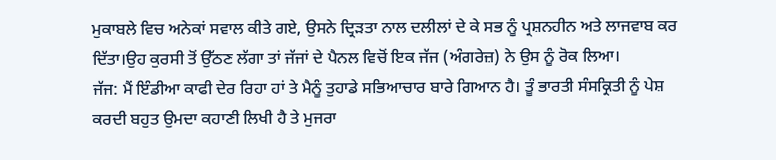ਮੁਕਾਬਲੇ ਵਿਚ ਅਨੇਕਾਂ ਸਵਾਲ ਕੀਤੇ ਗਏ, ਉਸਨੇ ਦ੍ਰਿੜਤਾ ਨਾਲ ਦਲੀਲਾਂ ਦੇ ਕੇ ਸਭ ਨੂੰ ਪ੍ਰਸ਼ਨਹੀਨ ਅਤੇ ਲਾਜਵਾਬ ਕਰ ਦਿੱਤਾ।ਉਹ ਕੁਰਸੀ ਤੋਂ ਉੱਠਣ ਲੱਗਾ ਤਾਂ ਜੱਜਾਂ ਦੇ ਪੈਨਲ ਵਿਚੋਂ ਇਕ ਜੱਜ (ਅੰਗਰੇਜ਼) ਨੇ ਉਸ ਨੂੰ ਰੋਕ ਲਿਆ।
ਜੱਜ: ਮੈਂ ਇੰਡੀਆ ਕਾਫੀ ਦੇਰ ਰਿਹਾ ਹਾਂ ਤੇ ਮੈਨੂੰ ਤੁਹਾਡੇ ਸਭਿਆਚਾਰ ਬਾਰੇ ਗਿਆਨ ਹੈ। ਤੂੰ ਭਾਰਤੀ ਸੰਸਕ੍ਰਿਤੀ ਨੂੰ ਪੇਸ਼ ਕਰਦੀ ਬਹੁਤ ਉਮਦਾ ਕਹਾਣੀ ਲਿਖੀ ਹੈ ਤੇ ਮੁਜਰਾ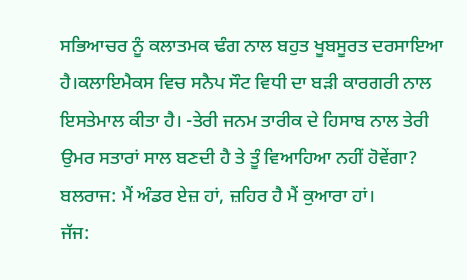ਸਭਿਆਚਰ ਨੂੰ ਕਲਾਤਮਕ ਢੰਗ ਨਾਲ ਬਹੁਤ ਖੂਬਸੂਰਤ ਦਰਸਾਇਆ ਹੈ।ਕਲਾਇਮੈਕਸ ਵਿਚ ਸਨੈਪ ਸੌਟ ਵਿਧੀ ਦਾ ਬੜੀ ਕਾਰਗਰੀ ਨਾਲ ਇਸਤੇਮਾਲ ਕੀਤਾ ਹੈ। -ਤੇਰੀ ਜਨਮ ਤਾਰੀਕ ਦੇ ਹਿਸਾਬ ਨਾਲ ਤੇਰੀ ਉਮਰ ਸਤਾਰਾਂ ਸਾਲ ਬਣਦੀ ਹੈ ਤੇ ਤੂੰ ਵਿਆਹਿਆ ਨਹੀਂ ਹੋਵੇਂਗਾ?
ਬਲਰਾਜ: ਮੈਂ ਅੰਡਰ ਏਜ਼ ਹਾਂ, ਜ਼ਹਿਰ ਹੈ ਮੈਂ ਕੁਆਰਾ ਹਾਂ।
ਜੱਜ: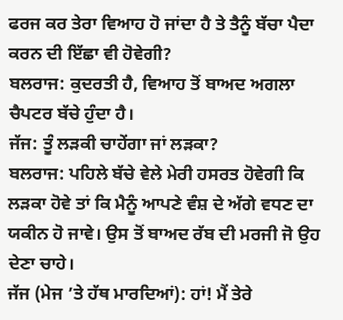ਫਰਜ ਕਰ ਤੇਰਾ ਵਿਆਹ ਹੋ ਜਾਂਦਾ ਹੈ ਤੇ ਤੈਨੂੰ ਬੱਚਾ ਪੈਦਾ ਕਰਨ ਦੀ ਇੱਛਾ ਵੀ ਹੋਵੇਗੀ?
ਬਲਰਾਜ: ਕੁਦਰਤੀ ਹੈ, ਵਿਆਹ ਤੋਂ ਬਾਅਦ ਅਗਲਾ ਚੈਪਟਰ ਬੱਚੇ ਹੁੰਦਾ ਹੈ।
ਜੱਜ: ਤੂੰ ਲੜਕੀ ਚਾਹੇਂਗਾ ਜਾਂ ਲੜਕਾ?
ਬਲਰਾਜ: ਪਹਿਲੇ ਬੱਚੇ ਵੇਲੇ ਮੇਰੀ ਹਸਰਤ ਹੋਵੇਗੀ ਕਿ ਲੜਕਾ ਹੋਵੇ ਤਾਂ ਕਿ ਮੈਨੂੰ ਆਪਣੇ ਵੰਸ਼ ਦੇ ਅੱਗੇ ਵਧਣ ਦਾ ਯਕੀਨ ਹੋ ਜਾਵੇ। ਉਸ ਤੋਂ ਬਾਅਦ ਰੱਬ ਦੀ ਮਰਜੀ ਜੋ ਉਹ ਦੇਣਾ ਚਾਹੇ।
ਜੱਜ (ਮੇਜ ’ਤੇ ਹੱਥ ਮਾਰਦਿਆਂ): ਹਾਂ! ਮੈਂ ਤੇਰੇ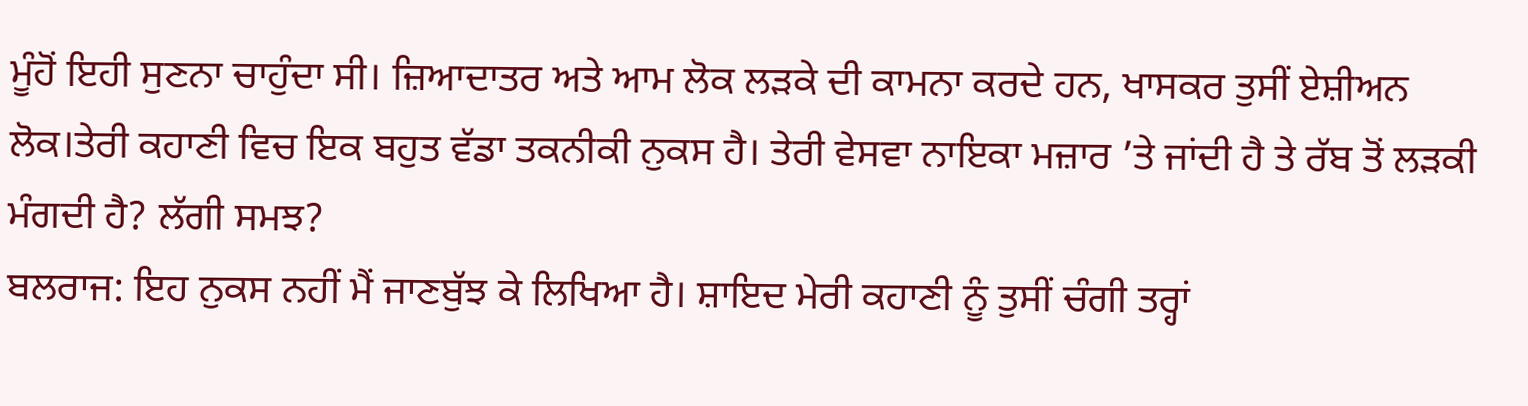ਮੂੰਹੋਂ ਇਹੀ ਸੁਣਨਾ ਚਾਹੁੰਦਾ ਸੀ। ਜ਼ਿਆਦਾਤਰ ਅਤੇ ਆਮ ਲੋਕ ਲੜਕੇ ਦੀ ਕਾਮਨਾ ਕਰਦੇ ਹਨ, ਖਾਸਕਰ ਤੁਸੀਂ ਏਸ਼ੀਅਨ ਲੋਕ।ਤੇਰੀ ਕਹਾਣੀ ਵਿਚ ਇਕ ਬਹੁਤ ਵੱਡਾ ਤਕਨੀਕੀ ਨੁਕਸ ਹੈ। ਤੇਰੀ ਵੇਸਵਾ ਨਾਇਕਾ ਮਜ਼ਾਰ ’ਤੇ ਜਾਂਦੀ ਹੈ ਤੇ ਰੱਬ ਤੋਂ ਲੜਕੀ ਮੰਗਦੀ ਹੈ? ਲੱਗੀ ਸਮਝ?
ਬਲਰਾਜ: ਇਹ ਨੁਕਸ ਨਹੀਂ ਮੈਂ ਜਾਣਬੁੱਝ ਕੇ ਲਿਖਿਆ ਹੈ। ਸ਼ਾਇਦ ਮੇਰੀ ਕਹਾਣੀ ਨੂੰ ਤੁਸੀਂ ਚੰਗੀ ਤਰ੍ਹਾਂ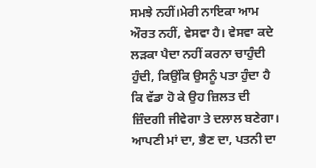ਸਮਝੇ ਨਹੀਂ।ਮੇਰੀ ਨਾਇਕਾ ਆਮ ਔਰਤ ਨਹੀਂ, ਵੇਸਵਾ ਹੈ। ਵੇਸਵਾ ਕਦੇ ਲੜਕਾ ਪੈਦਾ ਨਹੀਂ ਕਰਨਾ ਚਾਹੁੰਦੀ ਹੁੰਦੀ, ਕਿਉਂਕਿ ਉਸਨੂੰ ਪਤਾ ਹੁੰਦਾ ਹੈ ਕਿ ਵੱਡਾ ਹੋ ਕੇ ਉਹ ਜ਼ਿਲਤ ਦੀ ਜ਼ਿੰਦਗੀ ਜੀਵੇਗਾ ਤੇ ਦਲਾਲ ਬਣੇਗਾ। ਆਪਣੀ ਮਾਂ ਦਾ, ਭੈਣ ਦਾ, ਪਤਨੀ ਦਾ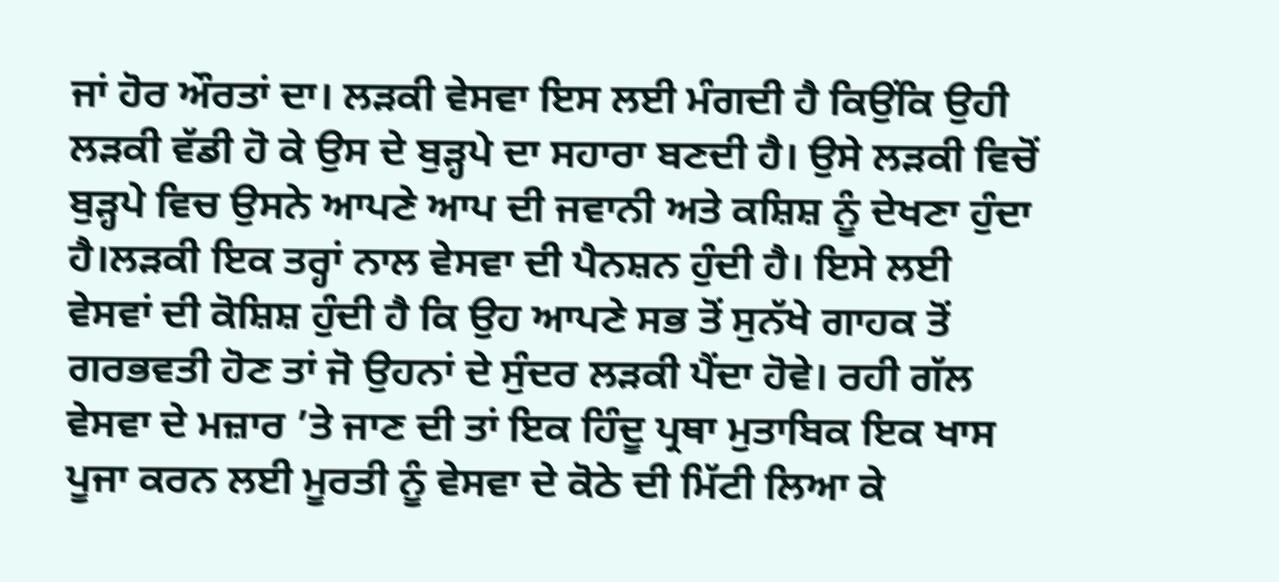ਜਾਂ ਹੋਰ ਔਰਤਾਂ ਦਾ। ਲੜਕੀ ਵੇਸਵਾ ਇਸ ਲਈ ਮੰਗਦੀ ਹੈ ਕਿਉਂਕਿ ਉਹੀ ਲੜਕੀ ਵੱਡੀ ਹੋ ਕੇ ਉਸ ਦੇ ਬੁੜ੍ਹਪੇ ਦਾ ਸਹਾਰਾ ਬਣਦੀ ਹੈ। ਉਸੇ ਲੜਕੀ ਵਿਚੋਂ ਬੁੜ੍ਹਪੇ ਵਿਚ ਉਸਨੇ ਆਪਣੇ ਆਪ ਦੀ ਜਵਾਨੀ ਅਤੇ ਕਸ਼ਿਸ਼ ਨੂੰ ਦੇਖਣਾ ਹੁੰਦਾ ਹੈ।ਲੜਕੀ ਇਕ ਤਰ੍ਹਾਂ ਨਾਲ ਵੇਸਵਾ ਦੀ ਪੈਨਸ਼ਨ ਹੁੰਦੀ ਹੈ। ਇਸੇ ਲਈ ਵੇਸਵਾਂ ਦੀ ਕੋਸ਼ਿਸ਼ ਹੁੰਦੀ ਹੈ ਕਿ ਉਹ ਆਪਣੇ ਸਭ ਤੋਂ ਸੁਨੱਖੇ ਗਾਹਕ ਤੋਂ ਗਰਭਵਤੀ ਹੋਣ ਤਾਂ ਜੋ ਉਹਨਾਂ ਦੇ ਸੁੰਦਰ ਲੜਕੀ ਪੈਂਦਾ ਹੋਵੇ। ਰਹੀ ਗੱਲ ਵੇਸਵਾ ਦੇ ਮਜ਼ਾਰ ’ਤੇ ਜਾਣ ਦੀ ਤਾਂ ਇਕ ਹਿੰਦੂ ਪ੍ਰਥਾ ਮੁਤਾਬਿਕ ਇਕ ਖਾਸ ਪੂਜਾ ਕਰਨ ਲਈ ਮੂਰਤੀ ਨੂੰ ਵੇਸਵਾ ਦੇ ਕੋਠੇ ਦੀ ਮਿੱਟੀ ਲਿਆ ਕੇ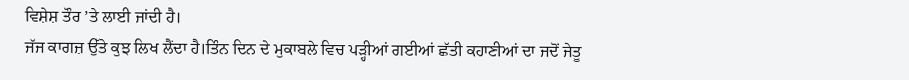ਵਿਸ਼ੇਸ਼ ਤੌਰ ’ਤੇ ਲਾਈ ਜਾਂਦੀ ਹੈ।
ਜੱਜ ਕਾਗਜ਼ ਉੱਤੇ ਕੁਝ ਲਿਖ ਲੈਂਦਾ ਹੈ।ਤਿੰਨ ਦਿਨ ਦੇ ਮੁਕਾਬਲੇ ਵਿਚ ਪੜ੍ਹੀਆਂ ਗਈਆਂ ਛੱਤੀ ਕਹਾਣੀਆਂ ਦਾ ਜਦੋਂ ਜੇਤੂ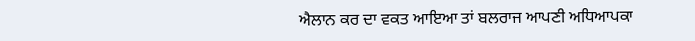ਐਲਾਨ ਕਰ ਦਾ ਵਕਤ ਆਇਆ ਤਾਂ ਬਲਰਾਜ ਆਪਣੀ ਅਧਿਆਪਕਾ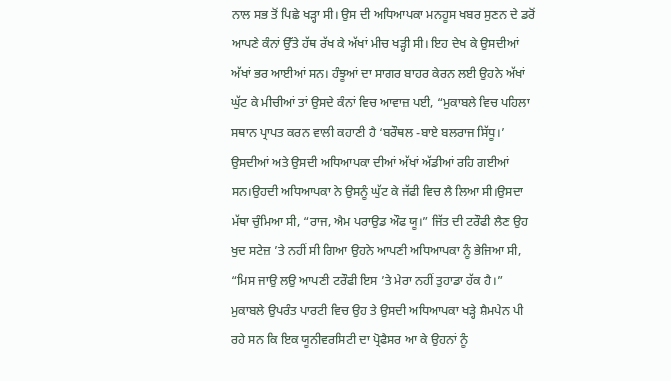ਨਾਲ ਸਭ ਤੋਂ ਪਿਛੇ ਖੜ੍ਹਾ ਸੀ। ਉਸ ਦੀ ਅਧਿਆਪਕਾ ਮਨਹੂਸ ਖਬਰ ਸੁਣਨ ਦੇ ਡਰੋਂ ਆਪਣੇ ਕੰਨਾਂ ਉੱਤੇ ਹੱਥ ਰੱਖ ਕੇ ਅੱਖਾਂ ਮੀਚ ਖੜ੍ਹੀ ਸੀ। ਇਹ ਦੇਖ ਕੇ ਉਸਦੀਆਂ ਅੱਖਾਂ ਭਰ ਆਈਆਂ ਸਨ। ਹੰਝੂਆਂ ਦਾ ਸਾਗਰ ਬਾਹਰ ਕੇਰਨ ਲਈ ਉਹਨੇ ਅੱਖਾਂ ਘੁੱਟ ਕੇ ਮੀਚੀਆਂ ਤਾਂ ਉਸਦੇ ਕੰਨਾਂ ਵਿਚ ਆਵਾਜ਼ ਪਈ, “ਮੁਕਾਬਲੇ ਵਿਚ ਪਹਿਲਾ ਸਥਾਨ ਪ੍ਰਾਪਤ ਕਰਨ ਵਾਲੀ ਕਹਾਣੀ ਹੈ ‘ਬਰੌਥਲ -ਬਾਏ ਬਲਰਾਜ ਸਿੱਧੂ।’ ਉਸਦੀਆਂ ਅਤੇ ਉਸਦੀ ਅਧਿਆਪਕਾ ਦੀਆਂ ਅੱਖਾਂ ਅੱਡੀਆਂ ਰਹਿ ਗਈਆਂ ਸਨ।ਉਹਦੀ ਅਧਿਆਪਕਾ ਨੇ ਉਸਨੂੰ ਘੁੱਟ ਕੇ ਜੱਫੀ ਵਿਚ ਲੈ ਲਿਆ ਸੀ।ਉਸਦਾ ਮੱਥਾ ਚੁੰਮਿਆ ਸੀ, “ਰਾਜ, ਐਮ ਪਰਾਉਡ ਔਫ ਯੂ।” ਜਿੱਤ ਦੀ ਟਰੌਫੀ ਲੈਣ ਉਹ ਖੁਦ ਸਟੇਜ਼ ’ਤੇ ਨਹੀਂ ਸੀ ਗਿਆ ਉਹਨੇ ਆਪਣੀ ਅਧਿਆਪਕਾ ਨੂੰ ਭੇਜਿਆ ਸੀ, “ਮਿਸ ਜਾਉ ਲਉ ਆਪਣੀ ਟਰੌਫੀ ਇਸ ’ਤੇ ਮੇਰਾ ਨਹੀਂ ਤੁਹਾਡਾ ਹੱਕ ਹੈ।”
ਮੁਕਾਬਲੇ ਉਪਰੰਤ ਪਾਰਟੀ ਵਿਚ ਉਹ ਤੇ ਉਸਦੀ ਅਧਿਆਪਕਾ ਖੜ੍ਹੇ ਸ਼ੈਮਪੇਨ ਪੀ ਰਹੇ ਸਨ ਕਿ ਇਕ ਯੂਨੀਵਰਸਿਟੀ ਦਾ ਪ੍ਰੋਫੈਸਰ ਆ ਕੇ ਉਹਨਾਂ ਨੂੰ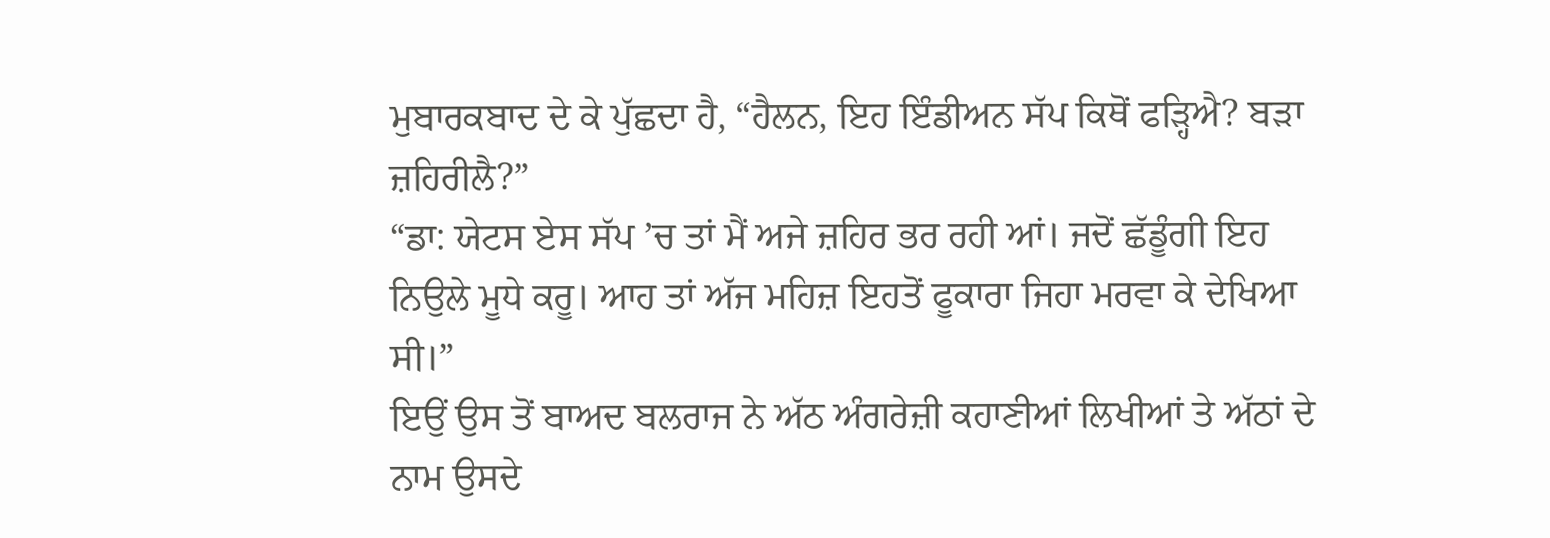ਮੁਬਾਰਕਬਾਦ ਦੇ ਕੇ ਪੁੱਛਦਾ ਹੈ, “ਹੈਲਨ, ਇਹ ਇੰਡੀਅਨ ਸੱਪ ਕਿਥੋਂ ਫੜ੍ਹਿਐ? ਬੜਾ ਜ਼ਹਿਰੀਲੈ?”
“ਡਾ: ਯੇਟਸ ਏਸ ਸੱਪ ’ਚ ਤਾਂ ਮੈਂ ਅਜੇ ਜ਼ਹਿਰ ਭਰ ਰਹੀ ਆਂ। ਜਦੋਂ ਛੱਡੂੰਗੀ ਇਹ ਨਿਉਲੇ ਮੂਧੇ ਕਰੂ। ਆਹ ਤਾਂ ਅੱਜ ਮਹਿਜ਼ ਇਹਤੋਂ ਫੂਕਾਰਾ ਜਿਹਾ ਮਰਵਾ ਕੇ ਦੇਖਿਆ ਸੀ।”
ਇਉਂ ਉਸ ਤੋਂ ਬਾਅਦ ਬਲਰਾਜ ਨੇ ਅੱਠ ਅੰਗਰੇਜ਼ੀ ਕਹਾਣੀਆਂ ਲਿਖੀਆਂ ਤੇ ਅੱਠਾਂ ਦੇ ਨਾਮ ਉਸਦੇ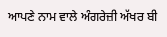ਆਪਣੇ ਨਾਮ ਵਾਲੇ ਅੰਗਰੇਜ਼ੀ ਅੱਖਰ ਬੀ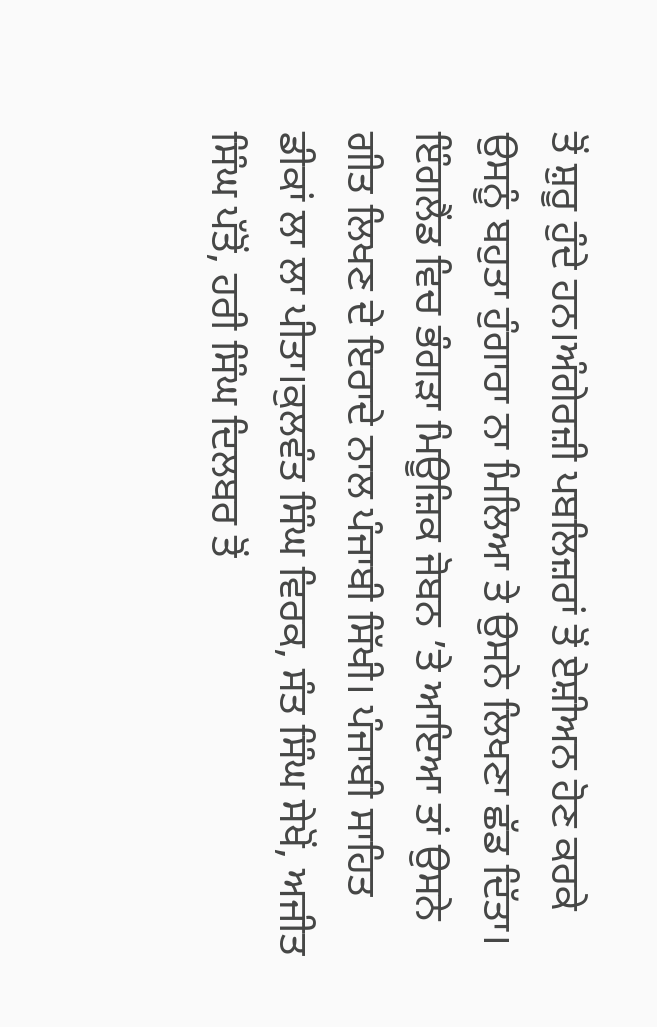ਤੋਂ ਸ਼ੁਰੂ ਹੁੰਦੇ ਹਨ।ਅੰਗੇਰਜ਼ੀ ਪਬਲਿਜ਼ਰਾਂ ਤੋਂ ਏਸ਼ੀਅਨ ਹੋਣ ਕਰਕੇ ਉਸਨੂੰ ਬਹੁਤਾ ਹੁੰਗਾਰਾ ਨਾ ਮਿਲਿਆ ਤੇ ਉਸਨੇ ਲਿਖਣਾ ਛੱਡ ਦਿੱਤਾ।
ਇੰਗਲੈਂਡ ਵਿਚ ਭੰਗੜਾ ਮਿਊਜ਼ਿਕ ਜੋਬਨ ’ਤੇ ਆਇਆ ਤਾਂ ਉਸਨੇ ਗੀਤ ਲਿਖਣ ਦੇ ਇਰਾਦੇ ਨਾਲ ਪੰਜਾਬੀ ਸਿੱਖੀ। ਪੰਜਾਬੀ ਸਾਹਿਤ ਡੀਕਾਂ ਲਾ ਲਾ ਪੀਤਾ।ਕੁਲਵੰਤ ਸਿੰਘ ਵਿਰਕ, ਸੰਤ ਸਿੰਘ ਸੇਖੋਂ, ਅਜੀਤ ਸਿੰਘ ਪੱਤੋਂ, ਹਰੀ ਸਿੰਘ ਦਿਲਬਰ ਤੋਂ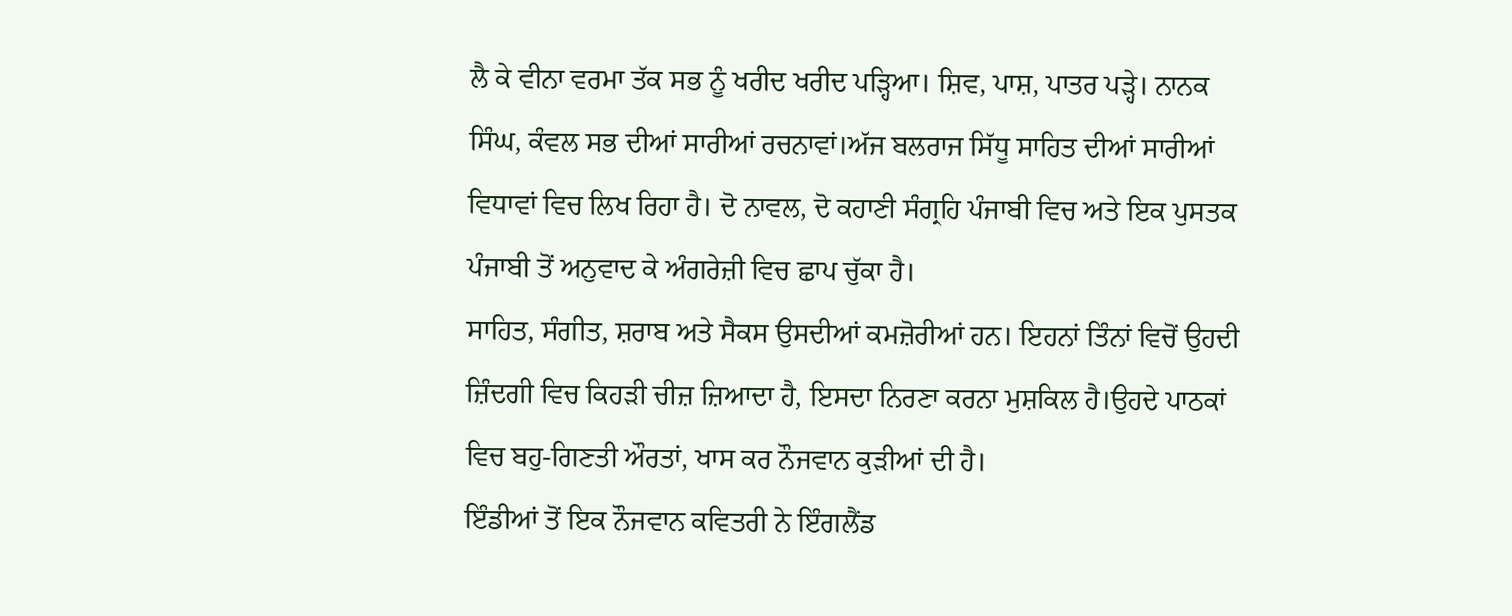ਲੈ ਕੇ ਵੀਨਾ ਵਰਮਾ ਤੱਕ ਸਭ ਨੂੰ ਖਰੀਦ ਖਰੀਦ ਪੜ੍ਹਿਆ। ਸ਼ਿਵ, ਪਾਸ਼, ਪਾਤਰ ਪੜ੍ਹੇ। ਨਾਨਕ ਸਿੰਘ, ਕੰਵਲ ਸਭ ਦੀਆਂ ਸਾਰੀਆਂ ਰਚਨਾਵਾਂ।ਅੱਜ ਬਲਰਾਜ ਸਿੱਧੂ ਸਾਹਿਤ ਦੀਆਂ ਸਾਰੀਆਂ ਵਿਧਾਵਾਂ ਵਿਚ ਲਿਖ ਰਿਹਾ ਹੈ। ਦੋ ਨਾਵਲ, ਦੋ ਕਹਾਣੀ ਸੰਗ੍ਰਹਿ ਪੰਜਾਬੀ ਵਿਚ ਅਤੇ ਇਕ ਪੁਸਤਕ ਪੰਜਾਬੀ ਤੋਂ ਅਨੁਵਾਦ ਕੇ ਅੰਗਰੇਜ਼ੀ ਵਿਚ ਛਾਪ ਚੁੱਕਾ ਹੈ।
ਸਾਹਿਤ, ਸੰਗੀਤ, ਸ਼ਰਾਬ ਅਤੇ ਸੈਕਸ ਉਸਦੀਆਂ ਕਮਜ਼ੋਰੀਆਂ ਹਨ। ਇਹਨਾਂ ਤਿੰਨਾਂ ਵਿਚੋਂ ਉਹਦੀ ਜ਼ਿੰਦਗੀ ਵਿਚ ਕਿਹੜੀ ਚੀਜ਼ ਜ਼ਿਆਦਾ ਹੈ, ਇਸਦਾ ਨਿਰਣਾ ਕਰਨਾ ਮੁਸ਼ਕਿਲ ਹੈ।ਉਹਦੇ ਪਾਠਕਾਂ ਵਿਚ ਬਹੁ-ਗਿਣਤੀ ਔਰਤਾਂ, ਖਾਸ ਕਰ ਨੌਜਵਾਨ ਕੁੜੀਆਂ ਦੀ ਹੈ।
ਇੰਡੀਆਂ ਤੋਂ ਇਕ ਨੌਜਵਾਨ ਕਵਿਤਰੀ ਨੇ ਇੰਗਲੈਂਡ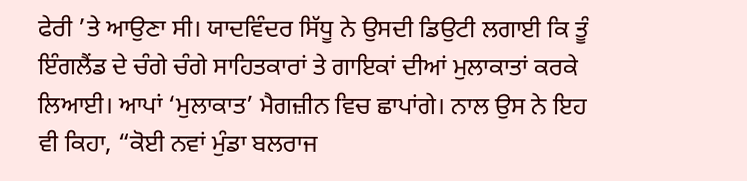ਫੇਰੀ ’ਤੇ ਆਉਣਾ ਸੀ। ਯਾਦਵਿੰਦਰ ਸਿੱਧੂ ਨੇ ਉਸਦੀ ਡਿਉਟੀ ਲਗਾਈ ਕਿ ਤੂੰ ਇੰਗਲੈਂਡ ਦੇ ਚੰਗੇ ਚੰਗੇ ਸਾਹਿਤਕਾਰਾਂ ਤੇ ਗਾਇਕਾਂ ਦੀਆਂ ਮੁਲਾਕਾਤਾਂ ਕਰਕੇ ਲਿਆਈ। ਆਪਾਂ ‘ਮੁਲਾਕਾਤ’ ਮੈਗਜ਼ੀਨ ਵਿਚ ਛਾਪਾਂਗੇ। ਨਾਲ ਉਸ ਨੇ ਇਹ ਵੀ ਕਿਹਾ, “ਕੋਈ ਨਵਾਂ ਮੁੰਡਾ ਬਲਰਾਜ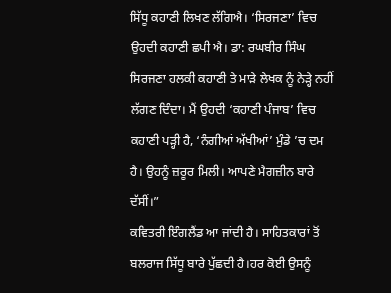ਸਿੱਧੂ ਕਹਾਣੀ ਲਿਖਣ ਲੱਗਿਐ। ‘ਸਿਰਜਣਾ’ ਵਿਚ ਉਹਦੀ ਕਹਾਣੀ ਛਪੀ ਐ। ਡਾ: ਰਘਬੀਰ ਸਿੰਘ ਸਿਰਜਣਾ ਹਲਕੀ ਕਹਾਣੀ ਤੇ ਮਾੜੇ ਲੇਖਕ ਨੂੰ ਨੇੜ੍ਹੇ ਨਹੀਂ ਲੱਗਣ ਦਿੰਦਾ। ਮੈਂ ਉਹਦੀ ‘ਕਹਾਣੀ ਪੰਜਾਬ’ ਵਿਚ ਕਹਾਣੀ ਪੜ੍ਹੀ ਹੈ, ‘ਨੰਗੀਆਂ ਅੱਖੀਆਂ’ ਮੁੰਡੇ ’ਚ ਦਮ ਹੈ। ਉਹਨੂੰ ਜ਼ਰੂਰ ਮਿਲੀ। ਆਪਣੇ ਮੈਗਜ਼ੀਨ ਬਾਰੇ ਦੱਸੀਂ।”
ਕਵਿਤਰੀ ਇੰਗਲੈਂਡ ਆ ਜਾਂਦੀ ਹੈ। ਸਾਹਿਤਕਾਰਾਂ ਤੋਂ ਬਲਰਾਜ ਸਿੱਧੂ ਬਾਰੇ ਪੁੱਛਦੀ ਹੈ।ਹਰ ਕੋਈ ਉਸਨੂੰ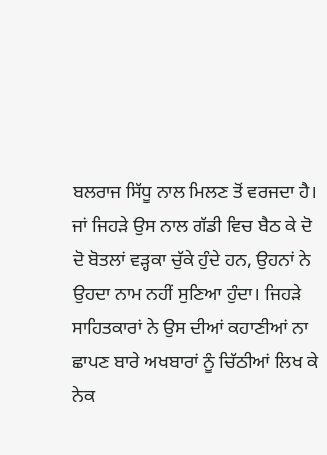ਬਲਰਾਜ ਸਿੱਧੂ ਨਾਲ ਮਿਲਣ ਤੋਂ ਵਰਜਦਾ ਹੈ। ਜਾਂ ਜਿਹੜੇ ਉਸ ਨਾਲ ਗੱਡੀ ਵਿਚ ਬੈਠ ਕੇ ਦੋ ਦੋ ਬੋਤਲਾਂ ਵੜ੍ਹਕਾ ਚੁੱਕੇ ਹੁੰਦੇ ਹਨ, ਉਹਨਾਂ ਨੇ ਉਹਦਾ ਨਾਮ ਨਹੀਂ ਸੁਣਿਆ ਹੁੰਦਾ। ਜਿਹੜੇ ਸਾਹਿਤਕਾਰਾਂ ਨੇ ਉਸ ਦੀਆਂ ਕਹਾਣੀਆਂ ਨਾ ਛਾਪਣ ਬਾਰੇ ਅਖਬਾਰਾਂ ਨੂੰ ਚਿੱਠੀਆਂ ਲਿਖ ਕੇ ਨੇਕ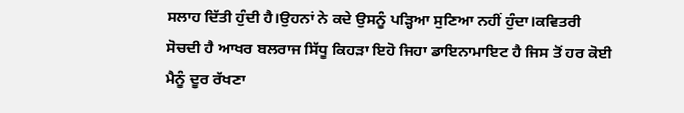ਸਲਾਹ ਦਿੱਤੀ ਹੁੰਦੀ ਹੈ।ਉਹਨਾਂ ਨੇ ਕਦੇ ਉਸਨੂੰ ਪੜ੍ਹਿਆ ਸੁਣਿਆ ਨਹੀਂ ਹੁੰਦਾ।ਕਵਿਤਰੀ ਸੋਚਦੀ ਹੈ ਆਖਰ ਬਲਰਾਜ ਸਿੱਧੂ ਕਿਹੜਾ ਇਹੋ ਜਿਹਾ ਡਾਇਨਾਮਾਇਟ ਹੈ ਜਿਸ ਤੋਂ ਹਰ ਕੋਈ ਮੈਨੂੰ ਦੂਰ ਰੱਖਣਾ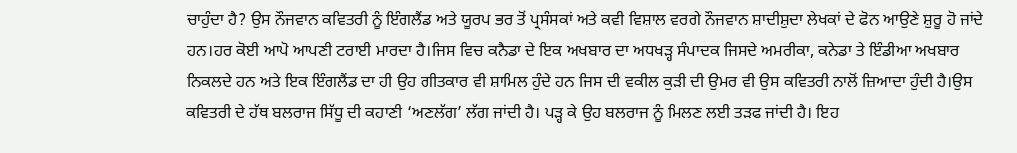ਚਾਹੁੰਦਾ ਹੈ? ਉਸ ਨੌਜਵਾਨ ਕਵਿਤਰੀ ਨੂੰ ਇੰਗਲੈਂਡ ਅਤੇ ਯੂਰਪ ਭਰ ਤੋਂ ਪ੍ਰਸੰਸਕਾਂ ਅਤੇ ਕਵੀ ਵਿਸ਼ਾਲ ਵਰਗੇ ਨੌਜਵਾਨ ਸ਼ਾਦੀਸ਼ੁਦਾ ਲੇਖਕਾਂ ਦੇ ਫੋਨ ਆਉਣੇ ਸ਼ੁਰੂ ਹੋ ਜਾਂਦੇ ਹਨ।ਹਰ ਕੋਈ ਆਪੋ ਆਪਣੀ ਟਰਾਈ ਮਾਰਦਾ ਹੈ।ਜਿਸ ਵਿਚ ਕਨੈਡਾ ਦੇ ਇਕ ਅਖਬਾਰ ਦਾ ਅਧਖੜ੍ਹ ਸੰਪਾਦਕ ਜਿਸਦੇ ਅਮਰੀਕਾ, ਕਨੇਡਾ ਤੇ ਇੰਡੀਆ ਅਖਬਾਰ ਨਿਕਲਦੇ ਹਨ ਅਤੇ ਇਕ ਇੰਗਲੈਂਡ ਦਾ ਹੀ ਉਹ ਗੀਤਕਾਰ ਵੀ ਸ਼ਾਮਿਲ ਹੁੰਦੇ ਹਨ ਜਿਸ ਦੀ ਵਕੀਲ ਕੁੜੀ ਦੀ ਉਮਰ ਵੀ ਉਸ ਕਵਿਤਰੀ ਨਾਲੋਂ ਜ਼ਿਆਦਾ ਹੁੰਦੀ ਹੈ।ਉਸ ਕਵਿਤਰੀ ਦੇ ਹੱਥ ਬਲਰਾਜ ਸਿੱਧੂ ਦੀ ਕਹਾਣੀ ‘ਅਣਲੱਗ’ ਲੱਗ ਜਾਂਦੀ ਹੈ। ਪੜ੍ਹ ਕੇ ਉਹ ਬਲਰਾਜ ਨੂੰ ਮਿਲਣ ਲਈ ਤੜਫ ਜਾਂਦੀ ਹੈ। ਇਹ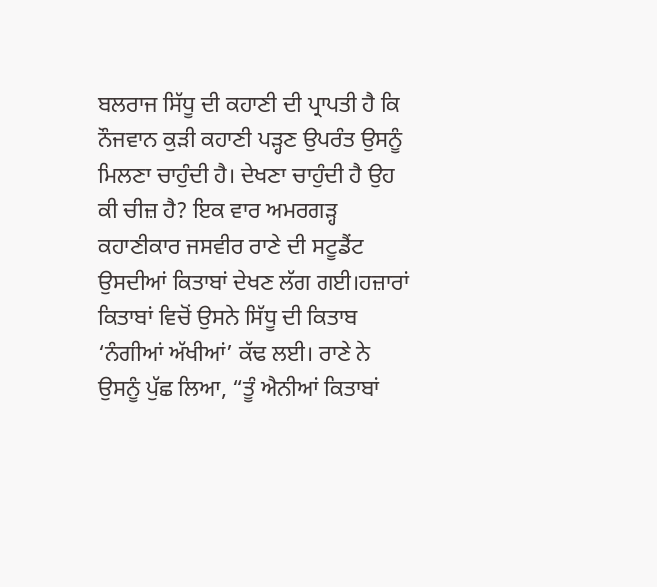ਬਲਰਾਜ ਸਿੱਧੂ ਦੀ ਕਹਾਣੀ ਦੀ ਪ੍ਰਾਪਤੀ ਹੈ ਕਿ ਨੌਜਵਾਨ ਕੁੜੀ ਕਹਾਣੀ ਪੜ੍ਹਣ ਉਪਰੰਤ ਉਸਨੂੰ ਮਿਲਣਾ ਚਾਹੁੰਦੀ ਹੈ। ਦੇਖਣਾ ਚਾਹੁੰਦੀ ਹੈ ਉਹ ਕੀ ਚੀਜ਼ ਹੈ? ਇਕ ਵਾਰ ਅਮਰਗੜ੍ਹ ਕਹਾਣੀਕਾਰ ਜਸਵੀਰ ਰਾਣੇ ਦੀ ਸਟੂਡੈਂਟ ਉਸਦੀਆਂ ਕਿਤਾਬਾਂ ਦੇਖਣ ਲੱਗ ਗਈ।ਹਜ਼ਾਰਾਂ ਕਿਤਾਬਾਂ ਵਿਚੋਂ ਉਸਨੇ ਸਿੱਧੂ ਦੀ ਕਿਤਾਬ ‘ਨੰਗੀਆਂ ਅੱਖੀਆਂ’ ਕੱਢ ਲਈ। ਰਾਣੇ ਨੇ ਉਸਨੂੰ ਪੁੱਛ ਲਿਆ, “ਤੂੰ ਐਨੀਆਂ ਕਿਤਾਬਾਂ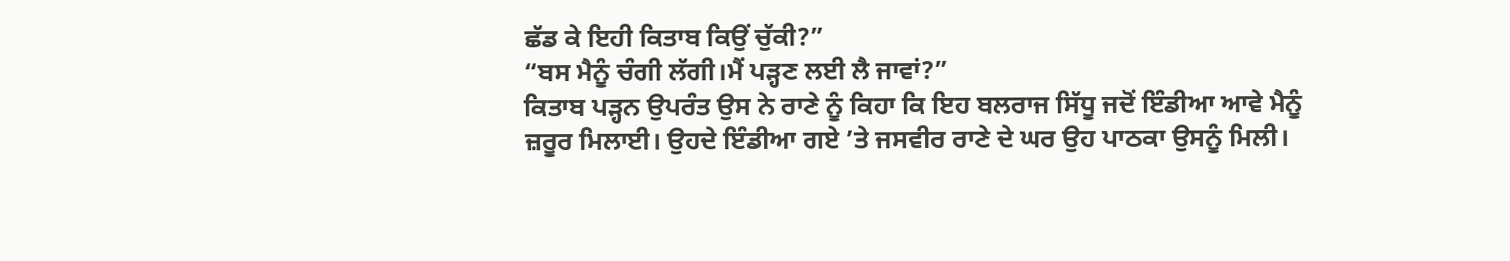ਛੱਡ ਕੇ ਇਹੀ ਕਿਤਾਬ ਕਿਉਂ ਚੁੱਕੀ?”
“ਬਸ ਮੈਨੂੰ ਚੰਗੀ ਲੱਗੀ।ਮੈਂ ਪੜ੍ਹਣ ਲਈ ਲੈ ਜਾਵਾਂ?”
ਕਿਤਾਬ ਪੜ੍ਹਨ ਉਪਰੰਤ ਉਸ ਨੇ ਰਾਣੇ ਨੂੰ ਕਿਹਾ ਕਿ ਇਹ ਬਲਰਾਜ ਸਿੱਧੂ ਜਦੋਂ ਇੰਡੀਆ ਆਵੇ ਮੈਨੂੰ ਜ਼ਰੂਰ ਮਿਲਾਈ। ਉਹਦੇ ਇੰਡੀਆ ਗਏ ’ਤੇ ਜਸਵੀਰ ਰਾਣੇ ਦੇ ਘਰ ਉਹ ਪਾਠਕਾ ਉਸਨੂੰ ਮਿਲੀ।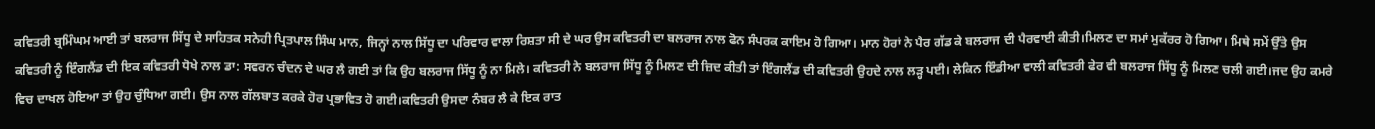ਕਵਿਤਰੀ ਬ੍ਰਮਿੰਘਮ ਆਈ ਤਾਂ ਬਲਰਾਜ ਸਿੱਧੂ ਦੇ ਸਾਹਿਤਕ ਸਨੇਹੀ ਪ੍ਰਿਤਪਾਲ ਸਿੰਘ ਮਾਨ, ਜਿਨ੍ਹਾਂ ਨਾਲ ਸਿੱਧੂ ਦਾ ਪਰਿਵਾਰ ਵਾਲਾ ਰਿਸ਼ਤਾ ਸੀ ਦੇ ਘਰ ਉਸ ਕਵਿਤਰੀ ਦਾ ਬਲਰਾਜ ਨਾਲ ਫੋਨ ਸੰਪਰਕ ਕਾਇਮ ਹੋ ਗਿਆ। ਮਾਨ ਹੋਰਾਂ ਨੇ ਪੈਰ ਗੱਡ ਕੇ ਬਲਰਾਜ ਦੀ ਪੈਰਵਾਈ ਕੀਤੀ।ਮਿਲਣ ਦਾ ਸਮਾਂ ਮੁਕੱਰਰ ਹੋ ਗਿਆ। ਮਿਥੇ ਸਮੇਂ ਉੱਤੇ ਉਸ ਕਵਿਤਰੀ ਨੂੰ ਇੰਗਲੈਂਡ ਦੀ ਇਕ ਕਵਿਤਰੀ ਧੋਖੇ ਨਾਲ ਡਾ: ਸਵਰਨ ਚੰਦਨ ਦੇ ਘਰ ਲੈ ਗਈ ਤਾਂ ਕਿ ਉਹ ਬਲਰਾਜ ਸਿੱਧੂ ਨੂੰ ਨਾ ਮਿਲੇ। ਕਵਿਤਰੀ ਨੇ ਬਲਰਾਜ ਸਿੱਧੂ ਨੂੰ ਮਿਲਣ ਦੀ ਜ਼ਿਦ ਕੀਤੀ ਤਾਂ ਇੰਗਲੈਂਡ ਦੀ ਕਵਿਤਰੀ ਉਹਦੇ ਨਾਲ ਲੜ੍ਹ ਪਈ। ਲੇਕਿਨ ਇੰਡੀਆ ਵਾਲੀ ਕਵਿਤਰੀ ਫੇਰ ਵੀ ਬਲਰਾਜ ਸਿੱਧੂ ਨੂੰ ਮਿਲਣ ਚਲੀ ਗਈ।ਜਦ ਉਹ ਕਮਰੇ ਵਿਚ ਦਾਖਲ ਹੋਇਆ ਤਾਂ ਉਹ ਚੁੰਧਿਆ ਗਈ। ਉਸ ਨਾਲ ਗੱਲਬਾਤ ਕਰਕੇ ਹੋਰ ਪ੍ਰਭਾਵਿਤ ਹੋ ਗਈ।ਕਵਿਤਰੀ ਉਸਦਾ ਨੰਬਰ ਲੈ ਕੇ ਇਕ ਰਾਤ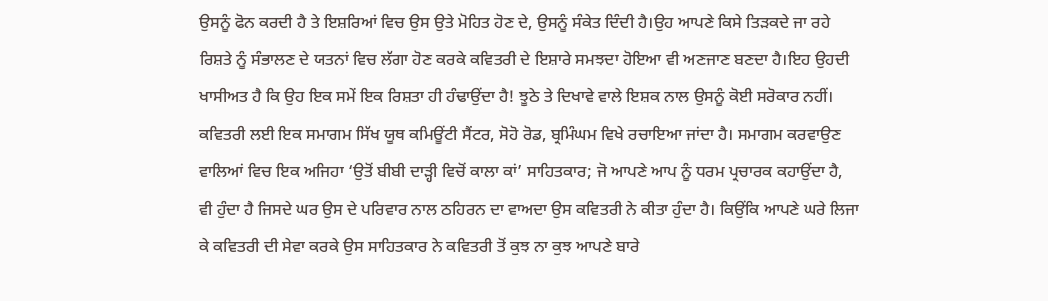ਉਸਨੂੰ ਫੋਨ ਕਰਦੀ ਹੈ ਤੇ ਇਸ਼ਰਿਆਂ ਵਿਚ ਉਸ ਉਤੇ ਮੋਹਿਤ ਹੋਣ ਦੇ, ਉਸਨੂੰ ਸੰਕੇਤ ਦਿੰਦੀ ਹੈ।ਉਹ ਆਪਣੇ ਕਿਸੇ ਤਿੜਕਦੇ ਜਾ ਰਹੇ ਰਿਸ਼ਤੇ ਨੂੰ ਸੰਭਾਲਣ ਦੇ ਯਤਨਾਂ ਵਿਚ ਲੱਗਾ ਹੋਣ ਕਰਕੇ ਕਵਿਤਰੀ ਦੇ ਇਸ਼ਾਰੇ ਸਮਝਦਾ ਹੋਇਆ ਵੀ ਅਣਜਾਣ ਬਣਦਾ ਹੈ।ਇਹ ਉਹਦੀ ਖਾਸੀਅਤ ਹੈ ਕਿ ਉਹ ਇਕ ਸਮੇਂ ਇਕ ਰਿਸ਼ਤਾ ਹੀ ਹੰਢਾਉਂਦਾ ਹੈ! ਝੂਠੇ ਤੇ ਦਿਖਾਵੇ ਵਾਲੇ ਇਸ਼ਕ ਨਾਲ ਉਸਨੂੰ ਕੋਈ ਸਰੋਕਾਰ ਨਹੀਂ।
ਕਵਿਤਰੀ ਲਈ ਇਕ ਸਮਾਗਮ ਸਿੱਖ ਯੂਥ ਕਮਿਊਂਟੀ ਸੈਂਟਰ, ਸੋਹੋ ਰੋਡ, ਬ੍ਰਮਿੰਘਮ ਵਿਖੇ ਰਚਾਇਆ ਜਾਂਦਾ ਹੈ। ਸਮਾਗਮ ਕਰਵਾਉਣ ਵਾਲਿਆਂ ਵਿਚ ਇਕ ਅਜਿਹਾ ‘ਉਤੋਂ ਬੀਬੀ ਦਾੜ੍ਹੀ ਵਿਚੋਂ ਕਾਲਾ ਕਾਂ’ ਸਾਹਿਤਕਾਰ; ਜੋ ਆਪਣੇ ਆਪ ਨੂੰ ਧਰਮ ਪ੍ਰਚਾਰਕ ਕਹਾਉਂਦਾ ਹੈ, ਵੀ ਹੁੰਦਾ ਹੈ ਜਿਸਦੇ ਘਰ ਉਸ ਦੇ ਪਰਿਵਾਰ ਨਾਲ ਠਹਿਰਨ ਦਾ ਵਾਅਦਾ ਉਸ ਕਵਿਤਰੀ ਨੇ ਕੀਤਾ ਹੁੰਦਾ ਹੈ। ਕਿਉਂਕਿ ਆਪਣੇ ਘਰੇ ਲਿਜਾ ਕੇ ਕਵਿਤਰੀ ਦੀ ਸੇਵਾ ਕਰਕੇ ਉਸ ਸਾਹਿਤਕਾਰ ਨੇ ਕਵਿਤਰੀ ਤੋਂ ਕੁਝ ਨਾ ਕੁਝ ਆਪਣੇ ਬਾਰੇ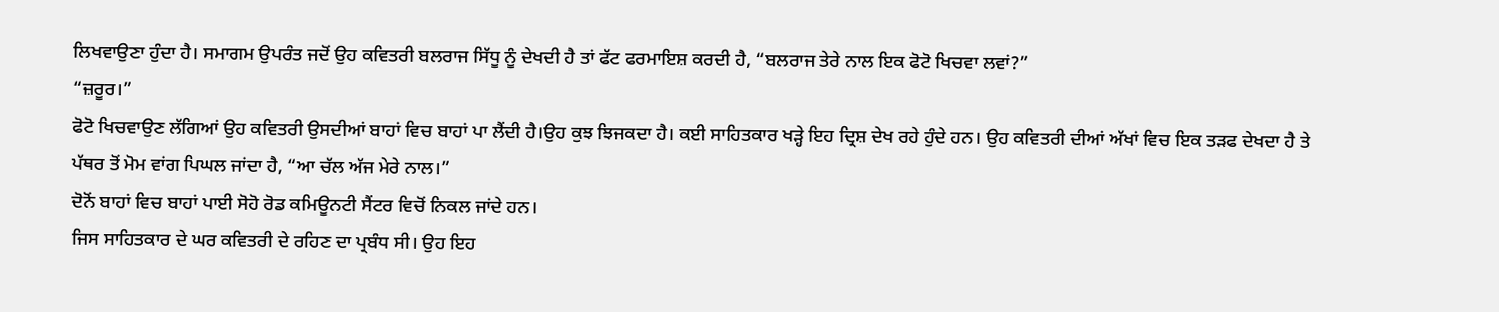ਲਿਖਵਾਉਣਾ ਹੁੰਦਾ ਹੈ। ਸਮਾਗਮ ਉਪਰੰਤ ਜਦੋਂ ਉਹ ਕਵਿਤਰੀ ਬਲਰਾਜ ਸਿੱਧੂ ਨੂੰ ਦੇਖਦੀ ਹੈ ਤਾਂ ਫੱਟ ਫਰਮਾਇਸ਼ ਕਰਦੀ ਹੈ, “ਬਲਰਾਜ ਤੇਰੇ ਨਾਲ ਇਕ ਫੋਟੋ ਖਿਚਵਾ ਲਵਾਂ?”
“ਜ਼ਰੂਰ।”
ਫੋਟੋ ਖਿਚਵਾਉਣ ਲੱਗਿਆਂ ਉਹ ਕਵਿਤਰੀ ਉਸਦੀਆਂ ਬਾਹਾਂ ਵਿਚ ਬਾਹਾਂ ਪਾ ਲੈਂਦੀ ਹੈ।ਉਹ ਕੁਝ ਝਿਜਕਦਾ ਹੈ। ਕਈ ਸਾਹਿਤਕਾਰ ਖੜ੍ਹੇ ਇਹ ਦ੍ਰਿਸ਼ ਦੇਖ ਰਹੇ ਹੁੰਦੇ ਹਨ। ਉਹ ਕਵਿਤਰੀ ਦੀਆਂ ਅੱਖਾਂ ਵਿਚ ਇਕ ਤੜਫ ਦੇਖਦਾ ਹੈ ਤੇ ਪੱਥਰ ਤੋਂ ਮੋਮ ਵਾਂਗ ਪਿਘਲ ਜਾਂਦਾ ਹੈ, “ਆ ਚੱਲ ਅੱਜ ਮੇਰੇ ਨਾਲ।”
ਦੋਨੋਂ ਬਾਹਾਂ ਵਿਚ ਬਾਹਾਂ ਪਾਈ ਸੋਹੋ ਰੋਡ ਕਮਿਊਨਟੀ ਸੈਂਟਰ ਵਿਚੋਂ ਨਿਕਲ ਜਾਂਦੇ ਹਨ।
ਜਿਸ ਸਾਹਿਤਕਾਰ ਦੇ ਘਰ ਕਵਿਤਰੀ ਦੇ ਰਹਿਣ ਦਾ ਪ੍ਰਬੰਧ ਸੀ। ਉਹ ਇਹ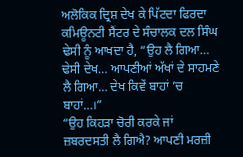ਅਲੋਕਿਕ ਦ੍ਰਿਸ਼ ਦੇਖ ਕੇ ਪਿੱਟਦਾ ਫਿਰਦਾ ਕਮਿਊਨਟੀ ਸੈਂਟਰ ਦੇ ਸੰਚਾਲਕ ਦਲ ਸਿੰਘ ਢੇਸੀ ਨੂੰ ਆਖਦਾ ਹੈ, “ਉਹ ਲੈ ਗਿਆ… ਢੇਸੀ ਦੇਖ… ਆਪਣੀਆਂ ਅੱਖਾਂ ਦੇ ਸਾਹਮਣੇ ਲੈ ਗਿਆ… ਦੇਖ ਕਿਵੇਂ ਬਾਹਾਂ ’ਚ ਬਾਹਾਂ…।”
“ਉਹ ਕਿਹੜਾ ਚੋਰੀ ਕਰਕੇ ਜਾਂ ਜ਼ਬਰਦਸਤੀ ਲੈ ਗਿਐ? ਆਪਣੀ ਮਰਜ਼ੀ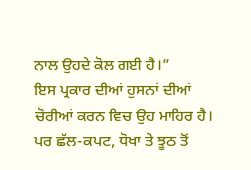ਨਾਲ ਉਹਦੇ ਕੋਲ ਗਈ ਹੈ।”
ਇਸ ਪ੍ਰਕਾਰ ਦੀਆਂ ਹੁਸਨਾਂ ਦੀਆਂ ਚੋਰੀਆਂ ਕਰਨ ਵਿਚ ਉਹ ਮਾਹਿਰ ਹੈ। ਪਰ ਛੱਲ-ਕਪਟ, ਧੋਖਾ ਤੇ ਝੂਠ ਤੋਂ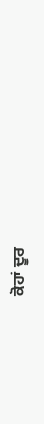ਕੋਹਾਂ ਦੂਰ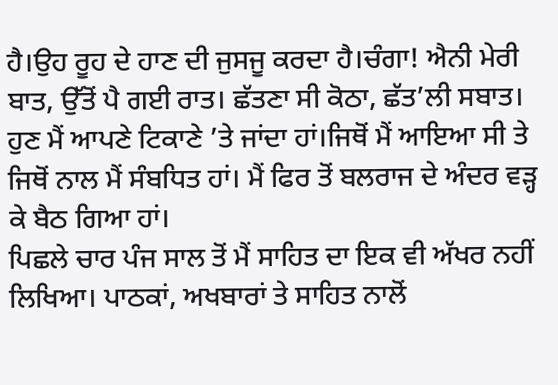ਹੈ।ਉਹ ਰੂਹ ਦੇ ਹਾਣ ਦੀ ਜੁਸਜੂ ਕਰਦਾ ਹੈ।ਚੰਗਾ! ਐਨੀ ਮੇਰੀ ਬਾਤ, ਉੱਤੋਂ ਪੈ ਗਈ ਰਾਤ। ਛੱਤਣਾ ਸੀ ਕੋਠਾ, ਛੱਤ’ਲੀ ਸਬਾਤ। ਹੁਣ ਮੈਂ ਆਪਣੇ ਟਿਕਾਣੇ ’ਤੇ ਜਾਂਦਾ ਹਾਂ।ਜਿਥੋਂ ਮੈਂ ਆਇਆ ਸੀ ਤੇ ਜਿਥੋਂ ਨਾਲ ਮੈਂ ਸੰਬਧਿਤ ਹਾਂ। ਮੈਂ ਫਿਰ ਤੋਂ ਬਲਰਾਜ ਦੇ ਅੰਦਰ ਵੜ੍ਹ ਕੇ ਬੈਠ ਗਿਆ ਹਾਂ।
ਪਿਛਲੇ ਚਾਰ ਪੰਜ ਸਾਲ ਤੋਂ ਮੈਂ ਸਾਹਿਤ ਦਾ ਇਕ ਵੀ ਅੱਖਰ ਨਹੀਂ ਲਿਖਿਆ। ਪਾਠਕਾਂ, ਅਖਬਾਰਾਂ ਤੇ ਸਾਹਿਤ ਨਾਲੋਂ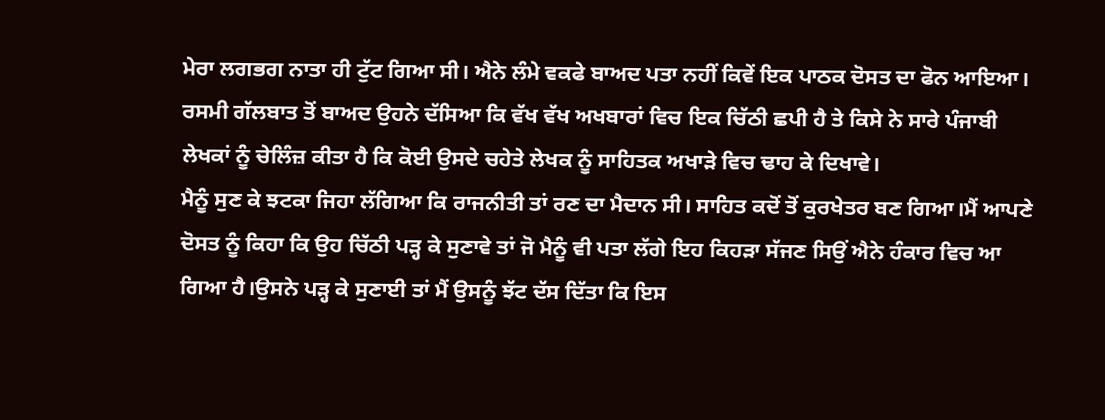ਮੇਰਾ ਲਗਭਗ ਨਾਤਾ ਹੀ ਟੁੱਟ ਗਿਆ ਸੀ। ਐਨੇ ਲੰਮੇ ਵਕਫੇ ਬਾਅਦ ਪਤਾ ਨਹੀਂ ਕਿਵੇਂ ਇਕ ਪਾਠਕ ਦੋਸਤ ਦਾ ਫੋਨ ਆਇਆ। ਰਸਮੀ ਗੱਲਬਾਤ ਤੋਂ ਬਾਅਦ ਉਹਨੇ ਦੱਸਿਆ ਕਿ ਵੱਖ ਵੱਖ ਅਖਬਾਰਾਂ ਵਿਚ ਇਕ ਚਿੱਠੀ ਛਪੀ ਹੈ ਤੇ ਕਿਸੇ ਨੇ ਸਾਰੇ ਪੰਜਾਬੀ ਲੇਖਕਾਂ ਨੂੰ ਚੇਲਿੰਜ਼ ਕੀਤਾ ਹੈ ਕਿ ਕੋਈ ਉਸਦੇ ਚਹੇਤੇ ਲੇਖਕ ਨੂੰ ਸਾਹਿਤਕ ਅਖਾੜੇ ਵਿਚ ਢਾਹ ਕੇ ਦਿਖਾਵੇ।
ਮੈਨੂੰ ਸੁਣ ਕੇ ਝਟਕਾ ਜਿਹਾ ਲੱਗਿਆ ਕਿ ਰਾਜਨੀਤੀ ਤਾਂ ਰਣ ਦਾ ਮੈਦਾਨ ਸੀ। ਸਾਹਿਤ ਕਦੋਂ ਤੋਂ ਕੁਰਖੇਤਰ ਬਣ ਗਿਆ।ਮੈਂ ਆਪਣੇ ਦੋਸਤ ਨੂੰ ਕਿਹਾ ਕਿ ਉਹ ਚਿੱਠੀ ਪੜ੍ਹ ਕੇ ਸੁਣਾਵੇ ਤਾਂ ਜੋ ਮੈਨੂੰ ਵੀ ਪਤਾ ਲੱਗੇ ਇਹ ਕਿਹੜਾ ਸੱਜਣ ਸਿਉਂ ਐਨੇ ਹੰਕਾਰ ਵਿਚ ਆ ਗਿਆ ਹੈ।ਉਸਨੇ ਪੜ੍ਹ ਕੇ ਸੁਣਾਈ ਤਾਂ ਮੈਂ ਉਸਨੂੰ ਝੱਟ ਦੱਸ ਦਿੱਤਾ ਕਿ ਇਸ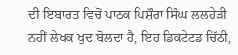ਦੀ ਇਬਾਰਤ ਵਿਚੋਂ ਪਾਠਕ ਪਿਸ਼ੌਰਾ ਸਿੰਘ ਲਲਹੇੜੀ ਨਹੀਂ ਲੇਖਕ ਖੁਦ ਬੋਲਦਾ ਹੈ, ਇਹ ਡਿਕਟੇਟਡ ਚਿੱਠੀ,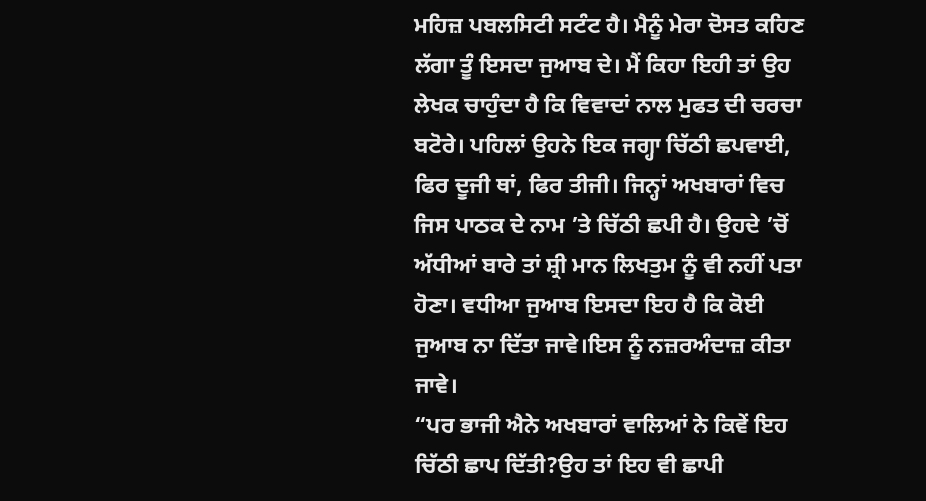ਮਹਿਜ਼ ਪਬਲਸਿਟੀ ਸਟੰਟ ਹੈ। ਮੈਨੂੰ ਮੇਰਾ ਦੋਸਤ ਕਹਿਣ ਲੱਗਾ ਤੂੰ ਇਸਦਾ ਜੁਆਬ ਦੇ। ਮੈਂ ਕਿਹਾ ਇਹੀ ਤਾਂ ਉਹ ਲੇਖਕ ਚਾਹੁੰਦਾ ਹੈ ਕਿ ਵਿਵਾਦਾਂ ਨਾਲ ਮੁਫਤ ਦੀ ਚਰਚਾ ਬਟੋਰੇ। ਪਹਿਲਾਂ ਉਹਨੇ ਇਕ ਜਗ੍ਹਾ ਚਿੱਠੀ ਛਪਵਾਈ, ਫਿਰ ਦੂਜੀ ਥਾਂ, ਫਿਰ ਤੀਜੀ। ਜਿਨ੍ਹਾਂ ਅਖਬਾਰਾਂ ਵਿਚ ਜਿਸ ਪਾਠਕ ਦੇ ਨਾਮ ’ਤੇ ਚਿੱਠੀ ਛਪੀ ਹੈ। ਉਹਦੇ ’ਚੋਂ ਅੱਧੀਆਂ ਬਾਰੇ ਤਾਂ ਸ਼੍ਰੀ ਮਾਨ ਲਿਖਤੁਮ ਨੂੰ ਵੀ ਨਹੀਂ ਪਤਾ ਹੋਣਾ। ਵਧੀਆ ਜੁਆਬ ਇਸਦਾ ਇਹ ਹੈ ਕਿ ਕੋਈ ਜੁਆਬ ਨਾ ਦਿੱਤਾ ਜਾਵੇ।ਇਸ ਨੂੰ ਨਜ਼ਰਅੰਦਾਜ਼ ਕੀਤਾ ਜਾਵੇ।
“ਪਰ ਭਾਜੀ ਐਨੇ ਅਖਬਾਰਾਂ ਵਾਲਿਆਂ ਨੇ ਕਿਵੇਂ ਇਹ ਚਿੱਠੀ ਛਾਪ ਦਿੱਤੀ?ਉਹ ਤਾਂ ਇਹ ਵੀ ਛਾਪੀ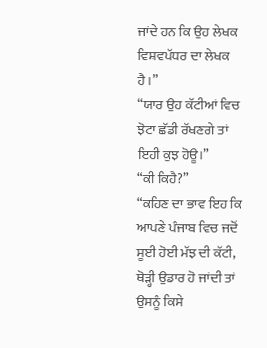ਜਾਂਦੇ ਹਨ ਕਿ ਉਹ ਲੇਖਕ ਵਿਸ਼ਵਪੱਧਰ ਦਾ ਲੇਖਕ ਹੈ।”
“ਯਾਰ ਉਹ ਕੱਟੀਆਂ ਵਿਚ ਝੋਟਾ ਛੱਡੀ ਰੱਖਣਗੇ ਤਾਂ ਇਹੀ ਕੁਝ ਹੋਊ।”
“ਕੀ ਕਿਹੈ?”
“ਕਹਿਣ ਦਾ ਭਾਵ ਇਹ ਕਿ ਆਪਣੇ ਪੰਜਾਬ ਵਿਚ ਜਦੋਂ ਸੂਈ ਹੋਈ ਮੱਝ ਦੀ ਕੱਟੀ, ਥੋੜ੍ਹੀ ਉਡਾਰ ਹੋ ਜਾਂਦੀ ਤਾਂ ਉਸਨੂੰ ਕਿਸੇ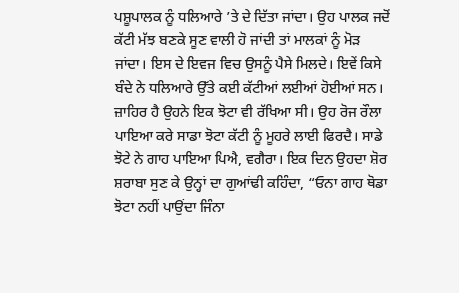ਪਸ਼ੂਪਾਲਕ ਨੂੰ ਧਲਿਆਰੇ ’ਤੇ ਦੇ ਦਿੱਤਾ ਜਾਂਦਾ। ਉਹ ਪਾਲਕ ਜਦੋਂ ਕੱਟੀ ਮੱਝ ਬਣਕੇ ਸੂਣ ਵਾਲੀ ਹੋ ਜਾਂਦੀ ਤਾਂ ਮਾਲਕਾਂ ਨੂੰ ਮੋੜ ਜਾਂਦਾ। ਇਸ ਦੇ ਇਵਜ ਵਿਚ ਉਸਨੂੰ ਪੈਸੇ ਮਿਲਦੇ। ਇਵੇਂ ਕਿਸੇ ਬੰਦੇ ਨੇ ਧਲਿਆਰੇ ਉੱਤੇ ਕਈ ਕੱਟੀਆਂ ਲਈਆਂ ਹੋਈਆਂ ਸਨ। ਜ਼ਾਹਿਰ ਹੈ ਉਹਨੇ ਇਕ ਝੋਟਾ ਵੀ ਰੱਖਿਆ ਸੀ। ਉਹ ਰੋਜ ਰੌਲਾ ਪਾਇਆ ਕਰੇ ਸਾਡਾ ਝੋਟਾ ਕੱਟੀ ਨੂੰ ਮੂਹਰੇ ਲਾਈ ਫਿਰਦੈ। ਸਾਡੇ ਝੋਟੇ ਨੇ ਗਾਹ ਪਾਇਆ ਪਿਐ, ਵਗੈਰਾ। ਇਕ ਦਿਨ ਉਹਦਾ ਸ਼ੋਰ ਸ਼ਰਾਬਾ ਸੁਣ ਕੇ ਉਨ੍ਹਾਂ ਦਾ ਗੁਆਂਢੀ ਕਹਿੰਦਾ, “ਓਨਾ ਗਾਹ ਥੋਡਾ ਝੋਟਾ ਨਹੀਂ ਪਾਉਂਦਾ ਜਿੰਨਾ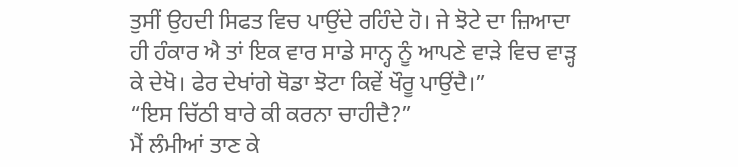ਤੁਸੀਂ ਉਹਦੀ ਸਿਫਤ ਵਿਚ ਪਾਉਂਦੇ ਰਹਿੰਦੇ ਹੋ। ਜੇ ਝੋਟੇ ਦਾ ਜ਼ਿਆਦਾ ਹੀ ਹੰਕਾਰ ਐ ਤਾਂ ਇਕ ਵਾਰ ਸਾਡੇ ਸਾਨ੍ਹ ਨੂੰ ਆਪਣੇ ਵਾੜੇ ਵਿਚ ਵਾੜ੍ਹ ਕੇ ਦੇਖੋ। ਫੇਰ ਦੇਖਾਂਗੇ ਥੋਡਾ ਝੋਟਾ ਕਿਵੇਂ ਖੌਰੂ ਪਾਉਂਦੈ।”
“ਇਸ ਚਿੱਠੀ ਬਾਰੇ ਕੀ ਕਰਨਾ ਚਾਹੀਦੈ?”
ਮੈਂ ਲੰਮੀਆਂ ਤਾਣ ਕੇ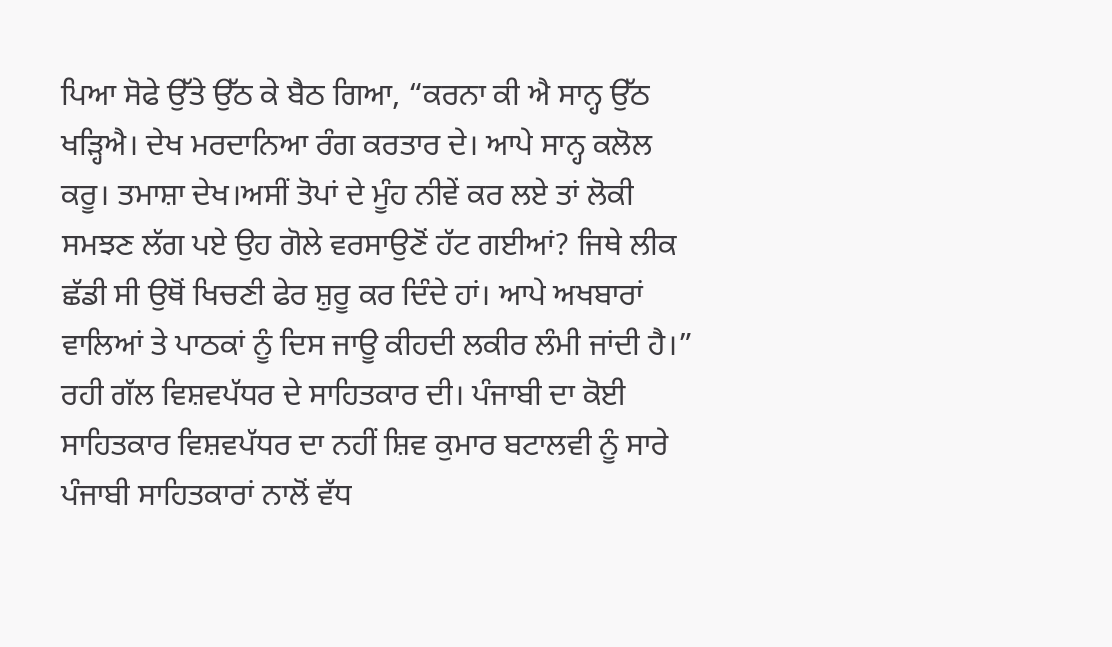ਪਿਆ ਸੋਫੇ ਉੱਤੇ ਉੱਠ ਕੇ ਬੈਠ ਗਿਆ, “ਕਰਨਾ ਕੀ ਐ ਸਾਨ੍ਹ ਉੱਠ ਖੜ੍ਹਿਐ। ਦੇਖ ਮਰਦਾਨਿਆ ਰੰਗ ਕਰਤਾਰ ਦੇ। ਆਪੇ ਸਾਨ੍ਹ ਕਲੋਲ ਕਰੂ। ਤਮਾਸ਼ਾ ਦੇਖ।ਅਸੀਂ ਤੋਪਾਂ ਦੇ ਮੂੰਹ ਨੀਵੇਂ ਕਰ ਲਏ ਤਾਂ ਲੋਕੀ ਸਮਝਣ ਲੱਗ ਪਏ ਉਹ ਗੋਲੇ ਵਰਸਾਉਣੋਂ ਹੱਟ ਗਈਆਂ? ਜਿਥੇ ਲੀਕ ਛੱਡੀ ਸੀ ਉਥੋਂ ਖਿਚਣੀ ਫੇਰ ਸ਼ੁਰੂ ਕਰ ਦਿੰਦੇ ਹਾਂ। ਆਪੇ ਅਖਬਾਰਾਂ ਵਾਲਿਆਂ ਤੇ ਪਾਠਕਾਂ ਨੂੰ ਦਿਸ ਜਾਊ ਕੀਹਦੀ ਲਕੀਰ ਲੰਮੀ ਜਾਂਦੀ ਹੈ।”
ਰਹੀ ਗੱਲ ਵਿਸ਼ਵਪੱਧਰ ਦੇ ਸਾਹਿਤਕਾਰ ਦੀ। ਪੰਜਾਬੀ ਦਾ ਕੋਈ ਸਾਹਿਤਕਾਰ ਵਿਸ਼ਵਪੱਧਰ ਦਾ ਨਹੀਂ ਸ਼ਿਵ ਕੁਮਾਰ ਬਟਾਲਵੀ ਨੂੰ ਸਾਰੇ ਪੰਜਾਬੀ ਸਾਹਿਤਕਾਰਾਂ ਨਾਲੋਂ ਵੱਧ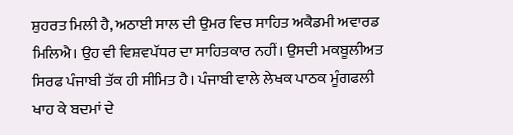ਸ਼ੁਹਰਤ ਮਿਲੀ ਹੈ, ਅਠਾਈ ਸਾਲ ਦੀ ਉਮਰ ਵਿਚ ਸਾਹਿਤ ਅਕੈਡਮੀ ਅਵਾਰਡ ਮਿਲਿਐ। ਉਹ ਵੀ ਵਿਸ਼ਵਪੱਧਰ ਦਾ ਸਾਹਿਤਕਾਰ ਨਹੀਂ। ਉਸਦੀ ਮਕਬੂਲੀਅਤ ਸਿਰਫ ਪੰਜਾਬੀ ਤੱਕ ਹੀ ਸੀਮਿਤ ਹੈ। ਪੰਜਾਬੀ ਵਾਲੇ ਲੇਖਕ ਪਾਠਕ ਮੂੰਗਫਲੀ ਖਾਹ ਕੇ ਬਦਮਾਂ ਦੇ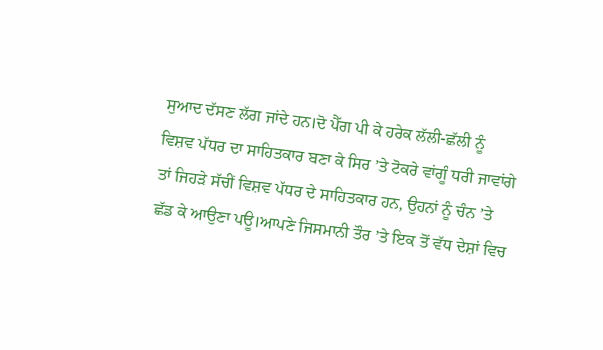ਸੁਆਦ ਦੱਸਣ ਲੱਗ ਜਾਂਦੇ ਹਨ।ਦੋ ਪੈੱਗ ਪੀ ਕੇ ਹਰੇਕ ਲੱਲੀ-ਛੱਲੀ ਨੂੰ ਵਿਸ਼ਵ ਪੱਧਰ ਦਾ ਸਾਹਿਤਕਾਰ ਬਣਾ ਕੇ ਸਿਰ ’ਤੇ ਟੋਕਰੇ ਵਾਂਗੂੰ ਧਰੀ ਜਾਵਾਂਗੇ ਤਾਂ ਜਿਹੜੇ ਸੱਚੀਂ ਵਿਸ਼ਵ ਪੱਧਰ ਦੇ ਸਾਹਿਤਕਾਰ ਹਨ, ਉਹਨਾਂ ਨੂੰ ਚੰਨ ’ਤੇ ਛੱਡ ਕੇ ਆਉਣਾ ਪਊ।ਆਪਣੇ ਜਿਸਮਾਨੀ ਤੌਰ ’ਤੇ ਇਕ ਤੋਂ ਵੱਧ ਦੇਸ਼ਾਂ ਵਿਚ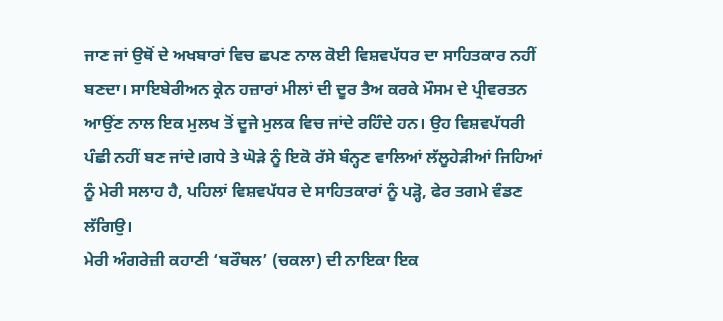ਜਾਣ ਜਾਂ ਉਥੋਂ ਦੇ ਅਖਬਾਰਾਂ ਵਿਚ ਛਪਣ ਨਾਲ ਕੋਈ ਵਿਸ਼ਵਪੱਧਰ ਦਾ ਸਾਹਿਤਕਾਰ ਨਹੀਂ ਬਣਦਾ। ਸਾਇਬੇਰੀਅਨ ਕ੍ਰੇਨ ਹਜ਼ਾਰਾਂ ਮੀਲਾਂ ਦੀ ਦੂਰ ਤੈਅ ਕਰਕੇ ਮੌਸਮ ਦੇ ਪ੍ਰੀਵਰਤਨ ਆਉਂਣ ਨਾਲ ਇਕ ਮੁਲਖ ਤੋਂ ਦੂਜੇ ਮੁਲਕ ਵਿਚ ਜਾਂਦੇ ਰਹਿੰਦੇ ਹਨ। ਉਹ ਵਿਸ਼ਵਪੱਧਰੀ ਪੰਛੀ ਨਹੀਂ ਬਣ ਜਾਂਦੇ।ਗਧੇ ਤੇ ਘੋੜੇ ਨੂੰ ਇਕੋ ਰੱਸੇ ਬੰਨ੍ਹਣ ਵਾਲਿਆਂ ਲੱਲੂਹੇੜੀਆਂ ਜਿਹਿਆਂ ਨੂੰ ਮੇਰੀ ਸਲਾਹ ਹੈ, ਪਹਿਲਾਂ ਵਿਸ਼ਵਪੱਧਰ ਦੇ ਸਾਹਿਤਕਾਰਾਂ ਨੂੰ ਪੜ੍ਹੋ, ਫੇਰ ਤਗਮੇ ਵੰਡਣ ਲੱਗਿਉ।
ਮੇਰੀ ਅੰਗਰੇਜ਼ੀ ਕਹਾਣੀ ‘ਬਰੌਥਲ’ (ਚਕਲਾ) ਦੀ ਨਾਇਕਾ ਇਕ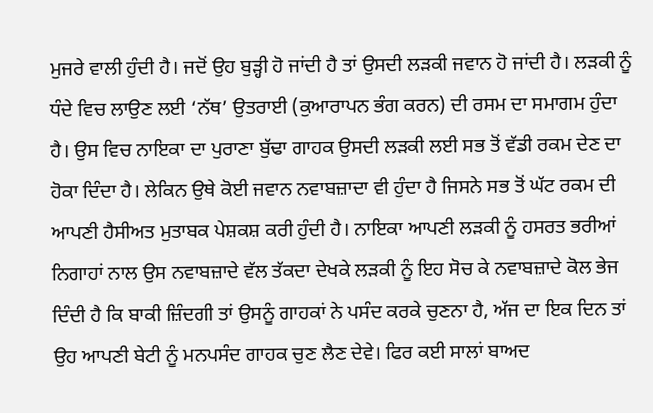ਮੁਜਰੇ ਵਾਲੀ ਹੁੰਦੀ ਹੈ। ਜਦੋਂ ਉਹ ਬੁੜ੍ਹੀ ਹੋ ਜਾਂਦੀ ਹੈ ਤਾਂ ਉਸਦੀ ਲੜਕੀ ਜਵਾਨ ਹੋ ਜਾਂਦੀ ਹੈ। ਲੜਕੀ ਨੂੰ ਧੰਦੇ ਵਿਚ ਲਾਉਣ ਲਈ ‘ਨੱਥ’ ਉਤਰਾਈ (ਕੁਆਰਾਪਨ ਭੰਗ ਕਰਨ) ਦੀ ਰਸਮ ਦਾ ਸਮਾਗਮ ਹੁੰਦਾ ਹੈ। ਉਸ ਵਿਚ ਨਾਇਕਾ ਦਾ ਪੁਰਾਣਾ ਬੁੱਢਾ ਗਾਹਕ ਉਸਦੀ ਲੜਕੀ ਲਈ ਸਭ ਤੋਂ ਵੱਡੀ ਰਕਮ ਦੇਣ ਦਾ ਹੋਕਾ ਦਿੰਦਾ ਹੈ। ਲੇਕਿਨ ਉਥੇ ਕੋਈ ਜਵਾਨ ਨਵਾਬਜ਼ਾਦਾ ਵੀ ਹੁੰਦਾ ਹੈ ਜਿਸਨੇ ਸਭ ਤੋਂ ਘੱਟ ਰਕਮ ਦੀ ਆਪਣੀ ਹੈਸੀਅਤ ਮੁਤਾਬਕ ਪੇਸ਼ਕਸ਼ ਕਰੀ ਹੁੰਦੀ ਹੈ। ਨਾਇਕਾ ਆਪਣੀ ਲੜਕੀ ਨੂੰ ਹਸਰਤ ਭਰੀਆਂ ਨਿਗਾਹਾਂ ਨਾਲ ਉਸ ਨਵਾਬਜ਼ਾਦੇ ਵੱਲ ਤੱਕਦਾ ਦੇਖਕੇ ਲੜਕੀ ਨੂੰ ਇਹ ਸੋਚ ਕੇ ਨਵਾਬਜ਼ਾਦੇ ਕੋਲ ਭੇਜ ਦਿੰਦੀ ਹੈ ਕਿ ਬਾਕੀ ਜ਼ਿੰਦਗੀ ਤਾਂ ਉਸਨੂੰ ਗਾਹਕਾਂ ਨੇ ਪਸੰਦ ਕਰਕੇ ਚੁਣਨਾ ਹੈ, ਅੱਜ ਦਾ ਇਕ ਦਿਨ ਤਾਂ ਉਹ ਆਪਣੀ ਬੇਟੀ ਨੂੰ ਮਨਪਸੰਦ ਗਾਹਕ ਚੁਣ ਲੈਣ ਦੇਵੇ। ਫਿਰ ਕਈ ਸਾਲਾਂ ਬਾਅਦ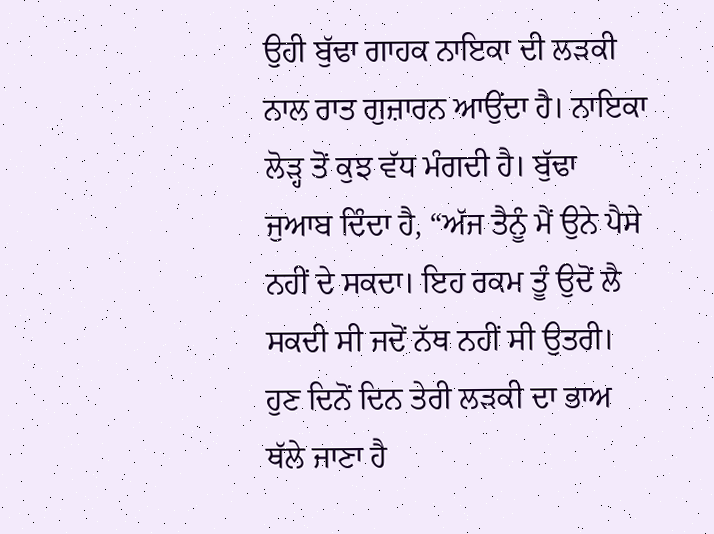ਉਹੀ ਬੁੱਢਾ ਗਾਹਕ ਨਾਇਕਾ ਦੀ ਲੜਕੀ ਨਾਲ ਰਾਤ ਗੁਜ਼ਾਰਨ ਆਉਂਦਾ ਹੈ। ਨਾਇਕਾ ਲੋੜ੍ਹ ਤੋਂ ਕੁਝ ਵੱਧ ਮੰਗਦੀ ਹੈ। ਬੁੱਢਾ ਜੁਆਬ ਦਿੰਦਾ ਹੈ, “ਅੱਜ ਤੈਨੂੰ ਮੈਂ ਉਨੇ ਪੈਸੇ ਨਹੀਂ ਦੇ ਸਕਦਾ। ਇਹ ਰਕਮ ਤੂੰ ਉਦੋਂ ਲੈ ਸਕਦੀ ਸੀ ਜਦੋਂ ਨੱਥ ਨਹੀਂ ਸੀ ਉਤਰੀ। ਹੁਣ ਦਿਨੋਂ ਦਿਨ ਤੇਰੀ ਲੜਕੀ ਦਾ ਭਾਅ ਥੱਲੇ ਜਾਣਾ ਹੈ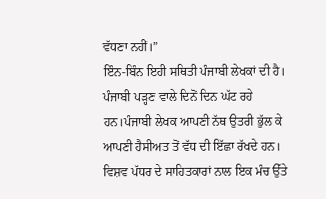ਵੱਧਣਾ ਨਹੀਂ।”
ਇੰਨ-ਬਿੰਨ ਇਹੀ ਸਥਿਤੀ ਪੰਜਾਬੀ ਲੇਖਕਾਂ ਦੀ ਹੈ। ਪੰਜਾਬੀ ਪੜ੍ਹਣ ਵਾਲੇ ਦਿਨੋਂ ਦਿਨ ਘੱਟ ਰਹੇ ਹਨ।ਪੰਜਾਬੀ ਲੇਖਕ ਆਪਣੀ ਨੱਥ ਉਤਰੀ ਭੁੱਲ ਕੇ ਆਪਣੀ ਹੈਸੀਅਤ ਤੋਂ ਵੱਧ ਦੀ ਇੱਛਾ ਰੱਖਦੇ ਹਨ। ਵਿਸ਼ਵ ਪੱਧਰ ਦੇ ਸਾਹਿਤਕਾਰਾਂ ਨਾਲ ਇਕ ਮੰਚ ਉੱਤੇ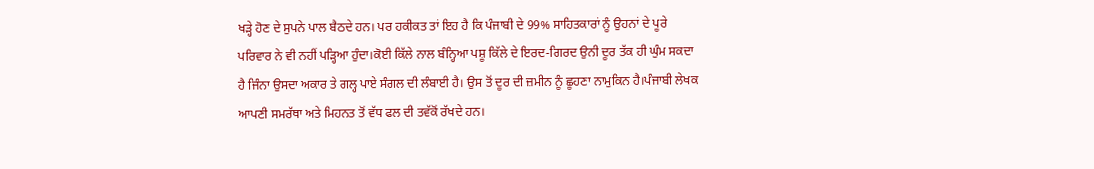ਖੜ੍ਹੇ ਹੋਣ ਦੇ ਸੁਪਨੇ ਪਾਲ ਬੈਠਦੇ ਹਨ। ਪਰ ਹਕੀਕਤ ਤਾਂ ਇਹ ਹੈ ਕਿ ਪੰਜਾਬੀ ਦੇ 99% ਸਾਹਿਤਕਾਰਾਂ ਨੂੰ ਉਹਨਾਂ ਦੇ ਪੂਰੇ ਪਰਿਵਾਰ ਨੇ ਵੀ ਨਹੀਂ ਪੜ੍ਹਿਆ ਹੁੰਦਾ।ਕੋਈ ਕਿੱਲੇ ਨਾਲ ਬੰਨ੍ਹਿਆ ਪਸ਼ੂ ਕਿੱਲੇ ਦੇ ਇਰਦ-ਗਿਰਦ ਉਨੀ ਦੂਰ ਤੱਕ ਹੀ ਘੁੰਮ ਸਕਦਾ ਹੈ ਜਿੰਨਾ ਉਸਦਾ ਅਕਾਰ ਤੇ ਗਲ੍ਹ ਪਾਏ ਸੰਗਲ ਦੀ ਲੰਬਾਈ ਹੈ। ਉਸ ਤੋਂ ਦੂਰ ਦੀ ਜ਼ਮੀਨ ਨੂੰ ਛੂਹਣਾ ਨਾਮੁਕਿਨ ਹੈ।ਪੰਜਾਬੀ ਲੇਖਕ ਆਪਣੀ ਸਮਰੱਥਾ ਅਤੇ ਮਿਹਨਤ ਤੋਂ ਵੱਧ ਫਲ ਦੀ ਤਵੱਕੋਂ ਰੱਖਦੇ ਹਨ।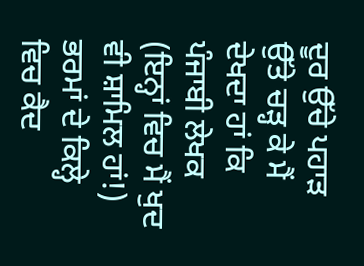ਦੂਰ ਉੱਚੇ ਪਹਾੜ ਉੱਤੇ ਚੜ੍ਹ ਕੇ ਮੈਂ ਦੇਖਦਾ ਹਾਂ ਕਿ ਪੰਜਾਬੀ ਲੇਖਕ (ਇਨ੍ਹਾਂ ਵਿਚ ਮੈਂ ਖੁਦ ਵੀ ਸ਼ਾਮਿਲ ਹਾਂ!) ਭਰਮਾਂ ਦੇ ਕਿਲ੍ਹੇ ਵਿਚ ਕੈਦ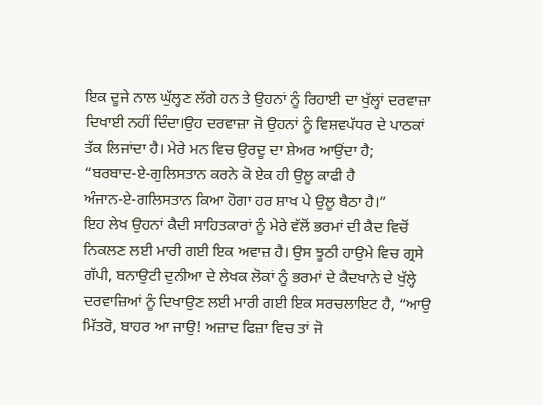ਇਕ ਦੂਜੇ ਨਾਲ ਘੁੱਲ੍ਹਣ ਲੱਗੇ ਹਨ ਤੇ ਉਹਨਾਂ ਨੂੰ ਰਿਹਾਈ ਦਾ ਖੁੱਲ੍ਹਾਂ ਦਰਵਾਜ਼ਾ ਦਿਖਾਈ ਨਹੀਂ ਦਿੰਦਾ।ਉਹ ਦਰਵਾਜ਼ਾ ਜੋ ਉਹਨਾਂ ਨੂੰ ਵਿਸ਼ਵਪੱਧਰ ਦੇ ਪਾਠਕਾਂ ਤੱਕ ਲਿਜਾਂਦਾ ਹੈ। ਮੇਰੇ ਮਨ ਵਿਚ ਉਰਦੂ ਦਾ ਸ਼ੇਅਰ ਆਉਂਦਾ ਹੈ;
“ਬਰਬਾਦ-ਏ-ਗੁਲਿਸਤਾਨ ਕਰਨੇ ਕੋ ਏਕ ਹੀ ਉਲੂ ਕਾਫੀ ਹੈ
ਅੰਜਾਨ-ਏ-ਗਲਿਸਤਾਨ ਕਿਆ ਹੋਗਾ ਹਰ ਸ਼ਾਖ ਪੇ ਉਲੂ ਬੈਠਾ ਹੈ।”
ਇਹ ਲੇਖ ਉਹਨਾਂ ਕੈਦੀ ਸਾਹਿਤਕਾਰਾਂ ਨੂੰ ਮੇਰੇ ਵੱਲੋਂ ਭਰਮਾਂ ਦੀ ਕੈਦ ਵਿਚੋਂ ਨਿਕਲਣ ਲਈ ਮਾਰੀ ਗਈ ਇਕ ਅਵਾਜ਼ ਹੈ। ਉਸ ਝੂਠੀ ਹਾਉਮੇ ਵਿਚ ਗ੍ਰਸੇ ਗੱਪੀ, ਬਨਾਉਟੀ ਦੁਨੀਆ ਦੇ ਲੇਖਕ ਲੋਕਾਂ ਨੂੰ ਭਰਮਾਂ ਦੇ ਕੈਦਖਾਨੇ ਦੇ ਖੁੱਲ੍ਹੇ ਦਰਵਾਜ਼ਿਆਂ ਨੂੰ ਦਿਖਾਉਣ ਲਈ ਮਾਰੀ ਗਈ ਇਕ ਸਰਚਲਾਇਟ ਹੈ, “ਆਉ ਮਿੱਤਰੋ, ਬਾਹਰ ਆ ਜਾਉ! ਅਜ਼ਾਦ ਫਿਜ਼ਾ ਵਿਚ ਤਾਂ ਜੋ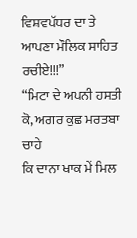ਵਿਸ਼ਵਪੱਧਰ ਦਾ ਤੇ ਆਪਣਾ ਮੌਲਿਕ ਸਾਹਿਤ ਰਚੀਏ!!!”
“ਮਿਟਾ ਦੇ ਅਪਨੀ ਹਸਤੀ ਕੋ, ਅਗਰ ਕੁਛ ਮਰਤਬਾ ਚਾਹੇ
ਕਿ ਦਾਨਾ ਖਾਕ ਮੇਂ ਮਿਲ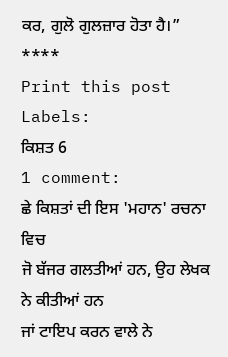ਕਰ, ਗੁਲੋ ਗੁਲਜ਼ਾਰ ਹੋਤਾ ਹੈ।”
****
Print this post
Labels:
ਕਿਸ਼ਤ 6
1 comment:
ਛੇ ਕਿਸ਼ਤਾਂ ਦੀ ਇਸ 'ਮਹਾਨ' ਰਚਨਾ ਵਿਚ
ਜੋ ਬੱਜਰ ਗਲਤੀਆਂ ਹਨ, ਉਹ ਲੇਖਕ ਨੇ ਕੀਤੀਆਂ ਹਨ
ਜਾਂ ਟਾਇਪ ਕਰਨ ਵਾਲੇ ਨੇ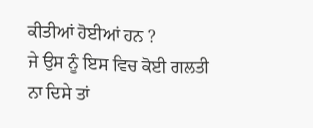ਕੀਤੀਆਂ ਹੋਈਆਂ ਹਨ ?
ਜੇ ਉਸ ਨੂੰ ਇਸ ਵਿਚ ਕੋਈ ਗਲਤੀ ਨਾ ਦਿਸੇ ਤਾਂ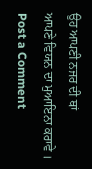ਉਹ ਆਪਣੀ ਨਜਰ ਦੀ ਥਾਂ
ਆਪਣੇ ਵਿਯਨ ਦਾ ਮੁਆਇਨਾ ਕਰਾਵੇ ।
Post a Comment